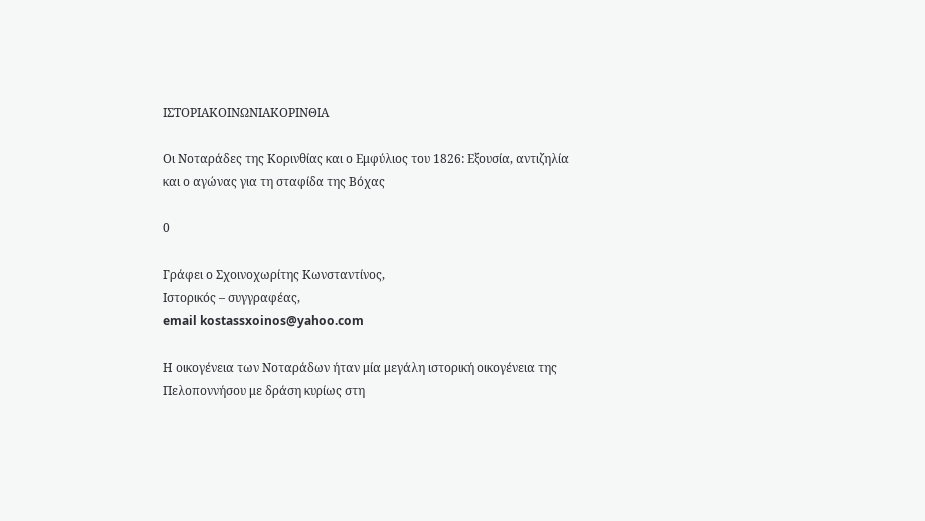ΙΣΤΟΡΙΑΚΟΙΝΩΝΙΑΚΟΡΙΝΘΙΑ

Οι Νοταράδες της Κορινθίας και ο Εμφύλιος του 1826: Εξουσία, αντιζηλία και ο αγώνας για τη σταφίδα της Βόχας

0

Γράφει ο Σχοινοχωρίτης Κωνσταντίνος,
Ιστορικός – συγγραφέας,
email kostassxoinos@yahoo.com

Η οικογένεια των Νοταράδων ήταν μία μεγάλη ιστορική οικογένεια της Πελοποννήσου με δράση κυρίως στη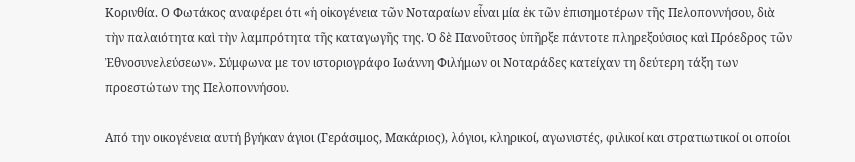Κορινθία. Ο Φωτάκος αναφέρει ότι «ἡ οἰκογένεια τῶν Νοταραίων εἶναι μία ἐκ τῶν ἐπισημοτέρων τῆς Πελοποννήσου, διὰ τὴν παλαιότητα καὶ τὴν λαμπρότητα τῆς καταγωγῆς της. Ὁ δὲ Πανοῦτσος ὑπῆρξε πάντοτε πληρεξούσιος καὶ Πρόεδρος τῶν Ἐθνοσυνελεύσεων». Σύμφωνα με τον ιστοριογράφο Ιωάννη Φιλήμων οι Νοταράδες κατείχαν τη δεύτερη τάξη των προεστώτων της Πελοποννήσου.

Από την οικογένεια αυτή βγήκαν άγιοι (Γεράσιμος, Μακάριος), λόγιοι, κληρικοί, αγωνιστές, φιλικοί και στρατιωτικοί οι οποίοι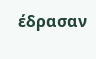έδρασαν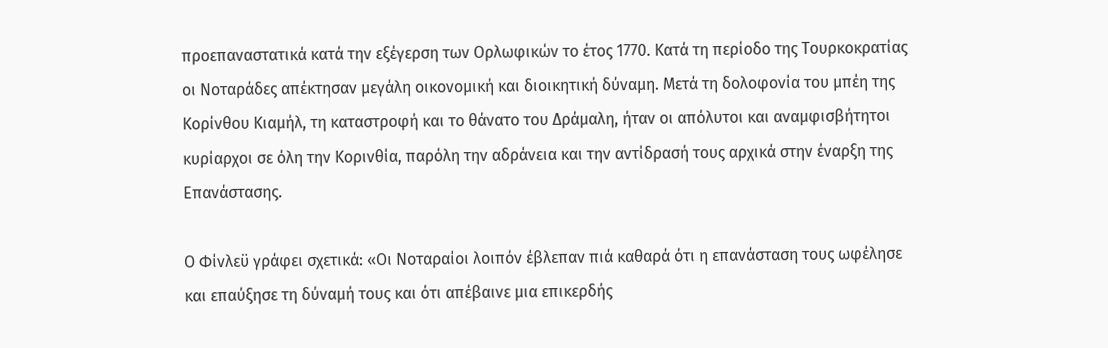προεπαναστατικά κατά την εξέγερση των Ορλωφικών το έτος 1770. Κατά τη περίοδο της Τουρκοκρατίας οι Νοταράδες απέκτησαν μεγάλη οικονομική και διοικητική δύναμη. Μετά τη δολοφονία του μπέη της Κορίνθου Κιαμήλ, τη καταστροφή και το θάνατο του Δράμαλη, ήταν οι απόλυτοι και αναμφισβήτητοι κυρίαρχοι σε όλη την Κορινθία, παρόλη την αδράνεια και την αντίδρασή τους αρχικά στην έναρξη της Επανάστασης.

Ο Φίνλεϋ γράφει σχετικά: «Οι Νοταραίοι λοιπόν έβλεπαν πιά καθαρά ότι η επανάσταση τους ωφέλησε και επαύξησε τη δύναμή τους και ότι απέβαινε μια επικερδής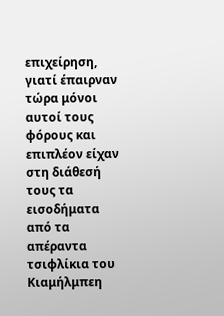επιχείρηση, γιατί έπαιρναν τώρα μόνοι αυτοί τους φόρους και επιπλέον είχαν στη διάθεσή τους τα εισοδήματα από τα απέραντα τσιφλίκια του Κιαμήλμπεη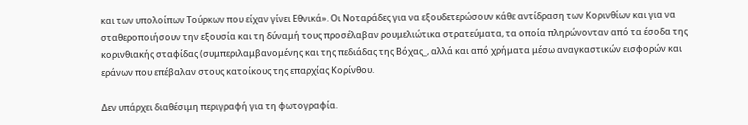και των υπολοίπων Τούρκων που είχαν γίνει Εθνικά». Οι Νοταράδες για να εξουδετερώσουν κάθε αντίδραση των Κορινθίων και για να σταθεροποιήσουν την εξουσία και τη δύναμή τους προσέλαβαν ρουμελιώτικα στρατεύματα, τα οποία πληρώνονταν από τα έσοδα της κορινθιακής σταφίδας (συμπεριλαμβανομένης και της πεδιάδας της Βόχας_, αλλά και από χρήματα μέσω αναγκαστικών εισφορών και εράνων που επέβαλαν στους κατοίκους της επαρχίας Κορίνθου.

Δεν υπάρχει διαθέσιμη περιγραφή για τη φωτογραφία.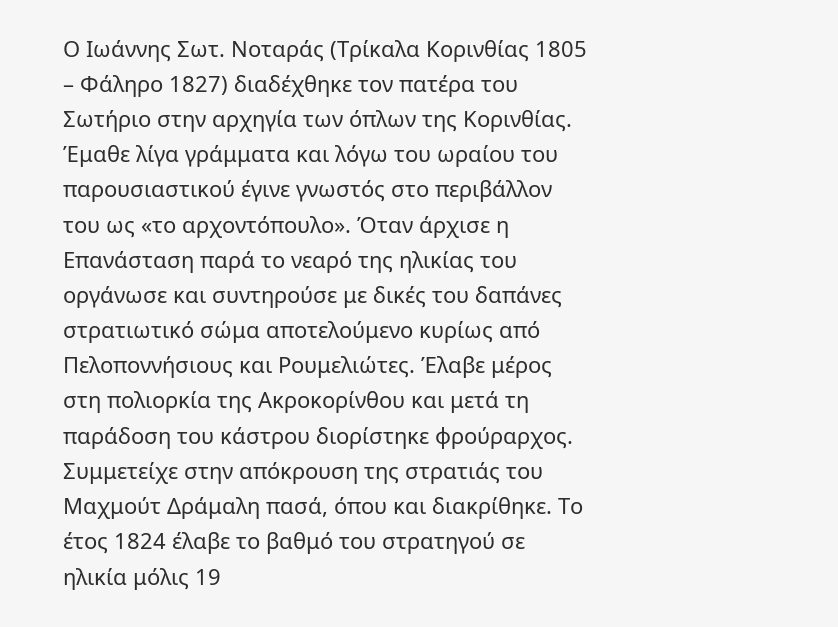Ο Ιωάννης Σωτ. Νοταράς (Τρίκαλα Κορινθίας 1805 – Φάληρο 1827) διαδέχθηκε τον πατέρα του Σωτήριο στην αρχηγία των όπλων της Κορινθίας. Έμαθε λίγα γράμματα και λόγω του ωραίου του παρουσιαστικού έγινε γνωστός στο περιβάλλον του ως «το αρχοντόπουλο». Όταν άρχισε η Επανάσταση παρά το νεαρό της ηλικίας του οργάνωσε και συντηρούσε με δικές του δαπάνες στρατιωτικό σώμα αποτελούμενο κυρίως από Πελοποννήσιους και Ρουμελιώτες. Έλαβε μέρος στη πολιορκία της Ακροκορίνθου και μετά τη παράδοση του κάστρου διορίστηκε φρούραρχος. Συμμετείχε στην απόκρουση της στρατιάς του Μαχμούτ Δράμαλη πασά, όπου και διακρίθηκε. Το έτος 1824 έλαβε το βαθμό του στρατηγού σε ηλικία μόλις 19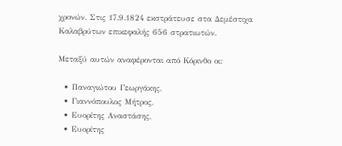χρονών. Στις 17.9.1824 εκστράτευσε στα Δεμέστιχα Καλαβρύτων επικεφαλής 656 στρατιωτών.

Μεταξύ αυτών αναφέρονται από Κόρινθο οι:

  • Παναγιώτου Γεωργάκης,
  • Γιαννόπουλος Μήτρος,
  • Ευορίτης Αναστάσης,
  • Ευορίτης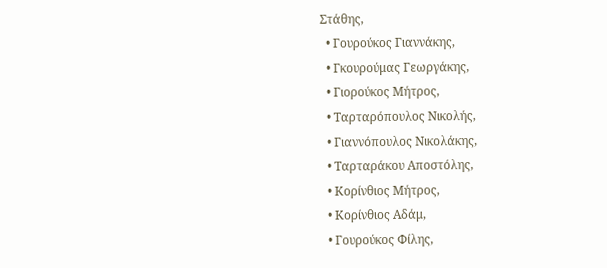Στάθης,
  • Γουρούκος Γιαννάκης,
  • Γκουρούμας Γεωργάκης,
  • Γιορούκος Μήτρος,
  • Ταρταρόπουλος Νικολής,
  • Γιαννόπουλος Νικολάκης,
  • Ταρταράκου Αποστόλης,
  • Κορίνθιος Μήτρος,
  • Κορίνθιος Αδάμ,
  • Γουρούκος Φίλης,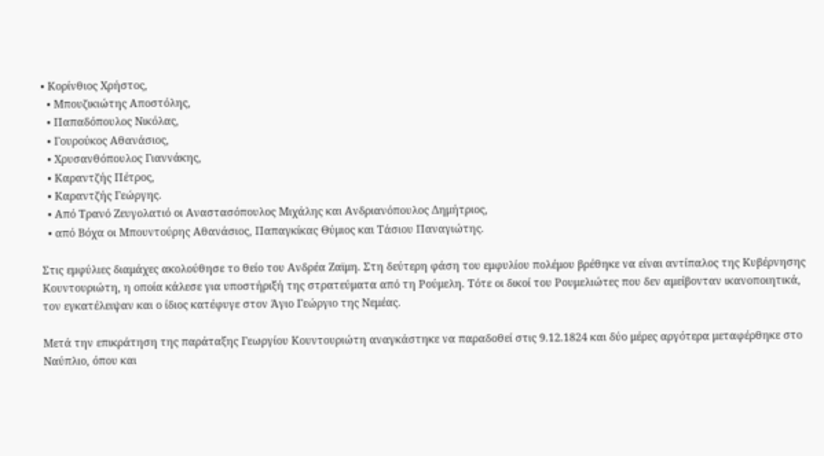• Κορίνθιος Χρήστος,
  • Μπουζικιώτης Αποστόλης,
  • Παπαδόπουλος Νικόλας,
  • Γουρούκος Αθανάσιος,
  • Χρυσανθόπουλος Γιαννάκης,
  • Καραντζής Πέτρος,
  • Καραντζής Γεώργης.
  • Από Τρανό Ζευγολατιό οι Αναστασόπουλος Μιχάλης και Ανδριανόπουλος Δημήτριος,
  • από Βόχα οι Μπουντούρης Αθανάσιος, Παπαγκίκας Θύμιος και Τάσιου Παναγιώτης.

Στις εμφύλιες διαμάχες ακολούθησε το θείο του Ανδρέα Ζαϊμη. Στη δεύτερη φάση του εμφυλίου πολέμου βρέθηκε να είναι αντίπαλος της Κυβέρνησης Κουντουριώτη, η οποία κάλεσε για υποστήριξή της στρατεύματα από τη Ρούμελη. Τότε οι δικοί του Ρουμελιώτες που δεν αμείβονταν ικανοποιητικά, τον εγκατέλειψαν και ο ίδιος κατέφυγε στον Άγιο Γεώργιο της Νεμέας.

Μετά την επικράτηση της παράταξης Γεωργίου Κουντουριώτη αναγκάστηκε να παραδοθεί στις 9.12.1824 και δύο μέρες αργότερα μεταφέρθηκε στο Ναύπλιο, όπου και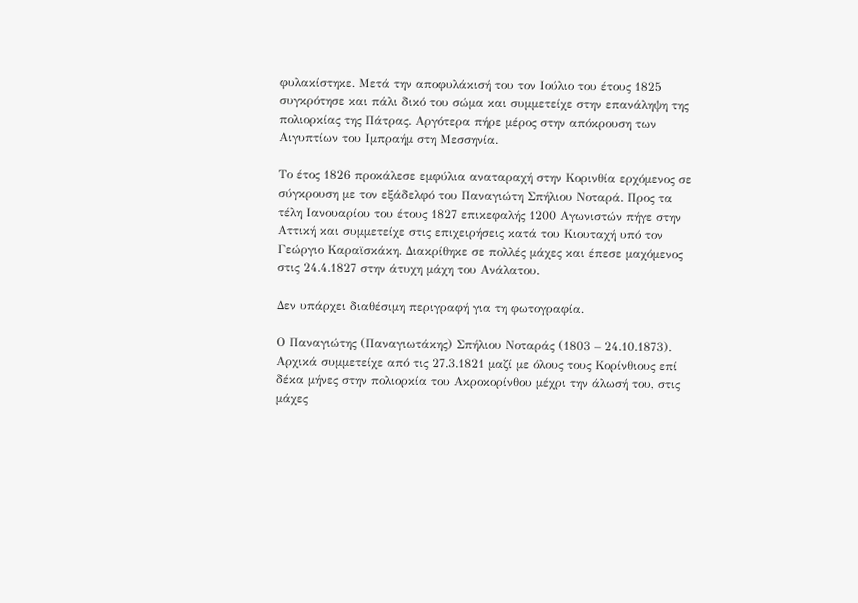φυλακίστηκε. Μετά την αποφυλάκισή του τον Ιούλιο του έτους 1825 συγκρότησε και πάλι δικό του σώμα και συμμετείχε στην επανάληψη της πολιορκίας της Πάτρας. Αργότερα πήρε μέρος στην απόκρουση των Αιγυπτίων του Ιμπραήμ στη Μεσσηνία.

Το έτος 1826 προκάλεσε εμφύλια αναταραχή στην Κορινθία ερχόμενος σε σύγκρουση με τον εξάδελφό του Παναγιώτη Σπήλιου Νοταρά. Προς τα τέλη Ιανουαρίου του έτους 1827 επικεφαλής 1200 Αγωνιστών πήγε στην Αττική και συμμετείχε στις επιχειρήσεις κατά του Κιουταχή υπό τον Γεώργιο Καραϊσκάκη. Διακρίθηκε σε πολλές μάχες και έπεσε μαχόμενος στις 24.4.1827 στην άτυχη μάχη του Ανάλατου.

Δεν υπάρχει διαθέσιμη περιγραφή για τη φωτογραφία.

Ο Παναγιώτης (Παναγιωτάκης) Σπήλιου Νοταράς (1803 – 24.10.1873). Αρχικά συμμετείχε από τις 27.3.1821 μαζί με όλους τους Κορίνθιους επί δέκα μήνες στην πολιορκία του Ακροκορίνθου μέχρι την άλωσή του, στις μάχες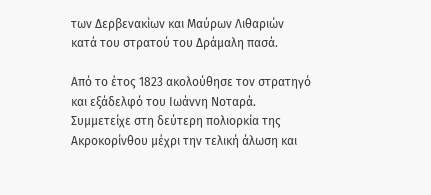των Δερβενακίων και Μαύρων Λιθαριών κατά του στρατού του Δράμαλη πασά.

Από το έτος 1823 ακολούθησε τον στρατηγό και εξάδελφό του Ιωάννη Νοταρά. Συμμετείχε στη δεύτερη πολιορκία της Ακροκορίνθου μέχρι την τελική άλωση και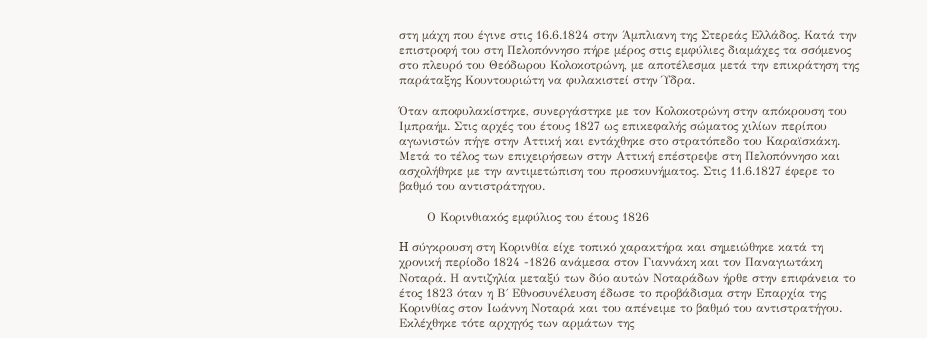στη μάχη που έγινε στις 16.6.1824 στην Άμπλιανη της Στερεάς Ελλάδος. Κατά την επιστροφή του στη Πελοπόννησο πήρε μέρος στις εμφύλιες διαμάχες τα σσόμενος στο πλευρό του Θεόδωρου Κολοκοτρώνη, με αποτέλεσμα μετά την επικράτηση της παράταξης Κουντουριώτη να φυλακιστεί στην Ύδρα.

Όταν αποφυλακίστηκε, συνεργάστηκε με τον Κολοκοτρώνη στην απόκρουση του Ιμπραήμ. Στις αρχές του έτους 1827 ως επικεφαλής σώματος χιλίων περίπου αγωνιστών πήγε στην Αττική και εντάχθηκε στο στρατόπεδο του Καραϊσκάκη. Μετά το τέλος των επιχειρήσεων στην Αττική επέστρεψε στη Πελοπόννησο και ασχολήθηκε με την αντιμετώπιση του προσκυνήματος. Στις 11.6.1827 έφερε το βαθμό του αντιστράτηγου.

       Ο Κορινθιακός εμφύλιος του έτους 1826

H σύγκρουση στη Κορινθία είχε τοπικό χαρακτήρα και σημειώθηκε κατά τη χρονική περίοδο 1824 -1826 ανάμεσα στον Γιαννάκη και τον Παναγιωτάκη Νοταρά. Η αντιζηλία μεταξύ των δύο αυτών Νοταράδων ήρθε στην επιφάνεια το έτος 1823 όταν η Β΄ Εθνοσυνέλευση έδωσε το προβάδισμα στην Επαρχία της Κορινθίας στον Ιωάννη Νοταρά και του απένειμε το βαθμό του αντιστρατήγου. Εκλέχθηκε τότε αρχηγός των αρμάτων της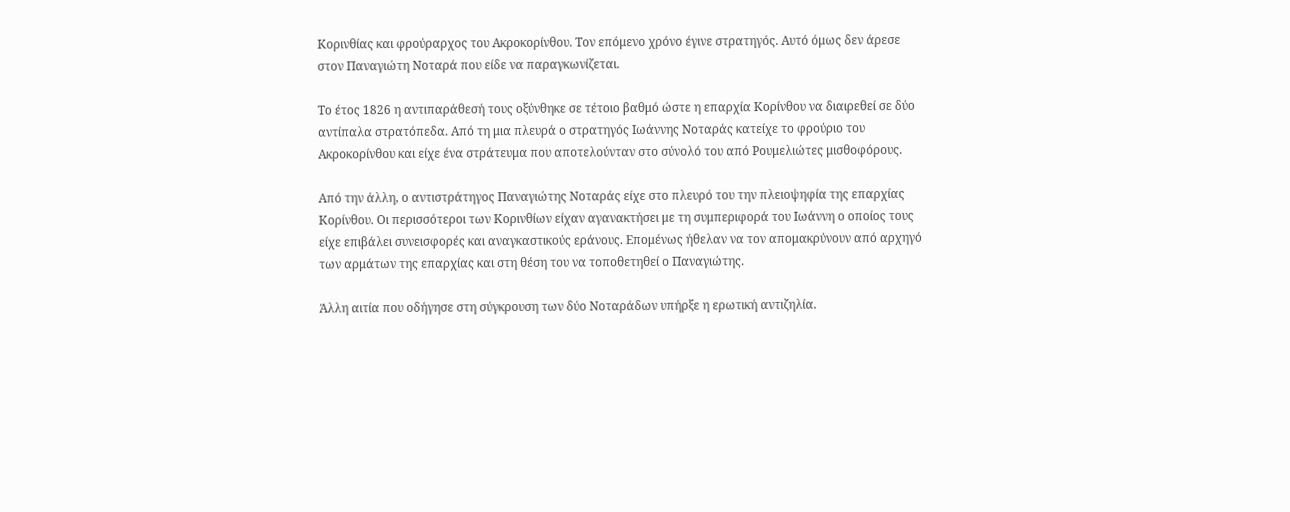Κορινθίας και φρούραρχος του Ακροκορίνθου. Τον επόμενο χρόνο έγινε στρατηγός. Αυτό όμως δεν άρεσε στον Παναγιώτη Νοταρά που είδε να παραγκωνίζεται.

Το έτος 1826 η αντιπαράθεσή τους οξύνθηκε σε τέτοιο βαθμό ώστε η επαρχία Κορίνθου να διαιρεθεί σε δύο αντίπαλα στρατόπεδα. Από τη μια πλευρά ο στρατηγός Ιωάννης Νοταράς κατείχε το φρούριο του Ακροκορίνθου και είχε ένα στράτευμα που αποτελούνταν στο σύνολό του από Ρουμελιώτες μισθοφόρους.

Από την άλλη, ο αντιστράτηγος Παναγιώτης Νοταράς είχε στο πλευρό του την πλειοψηφία της επαρχίας Κορίνθου. Οι περισσότεροι των Κορινθίων είχαν αγανακτήσει με τη συμπεριφορά του Ιωάννη ο οποίος τους είχε επιβάλει συνεισφορές και αναγκαστικούς εράνους. Επομένως ήθελαν να τον απομακρύνουν από αρχηγό των αρμάτων της επαρχίας και στη θέση του να τοποθετηθεί ο Παναγιώτης.

Άλλη αιτία που οδήγησε στη σύγκρουση των δύο Νοταράδων υπήρξε η ερωτική αντιζηλία.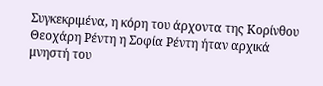Συγκεκριμένα, η κόρη του άρχοντα της Κορίνθου Θεοχάρη Ρέντη η Σοφία Ρέντη ήταν αρχικά μνηστή του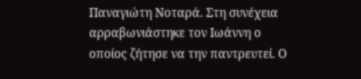Παναγιώτη Νοταρά. Στη συνέχεια αρραβωνιάστηκε τον Ιωάννη ο οποίος ζήτησε να την παντρευτεί. Ο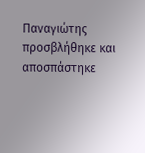Παναγιώτης προσβλήθηκε και αποσπάστηκε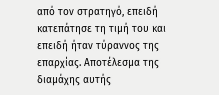από τον στρατηγό, επειδή κατεπάτησε τη τιμή του και επειδή ήταν τύραννος της επαρχίας. Αποτέλεσμα της διαμάχης αυτής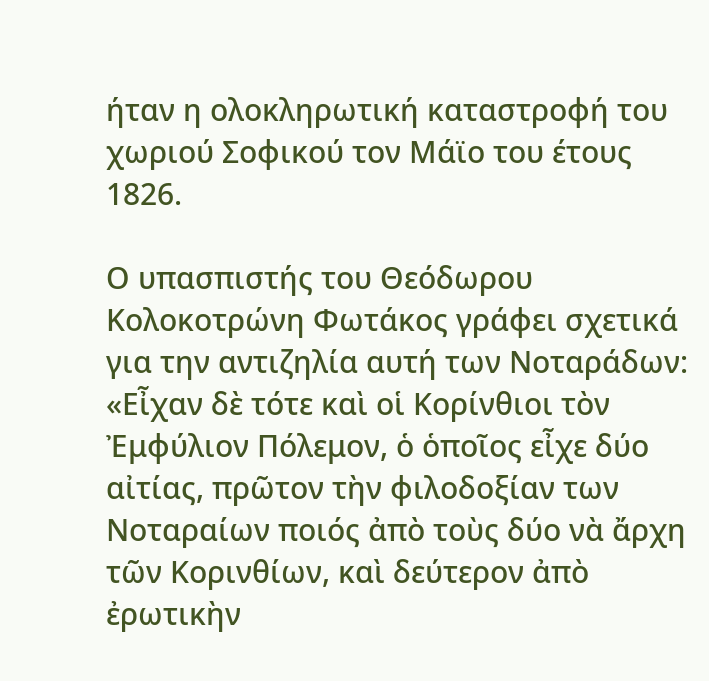ήταν η ολοκληρωτική καταστροφή του χωριού Σοφικού τον Μάϊο του έτους 1826.

Ο υπασπιστής του Θεόδωρου Κολοκοτρώνη Φωτάκος γράφει σχετικά για την αντιζηλία αυτή των Νοταράδων: «Εἶχαν δὲ τότε καὶ οἱ Κορίνθιοι τὸν Ἐμφύλιον Πόλεμον, ὁ ὁποῖος εἶχε δύο αἰτίας, πρῶτον τὴν φιλοδοξίαν των Νοταραίων ποιός ἀπὸ τοὺς δύο νὰ ἄρχη τῶν Κορινθίων, καὶ δεύτερον ἀπὸ ἐρωτικὴν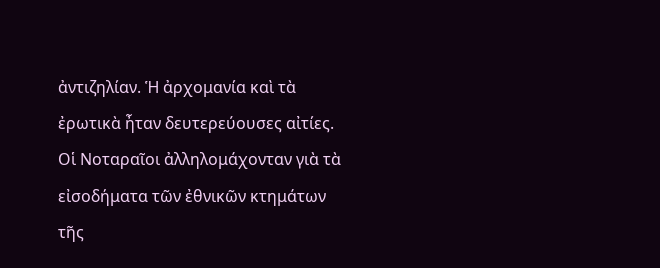ἀντιζηλίαν. Ἡ ἀρχομανία καὶ τὰ ἐρωτικὰ ἦταν δευτερεύουσες αἰτίες.
Οἱ Νοταραῖοι ἀλληλομάχονταν γιὰ τὰ εἰσοδήματα τῶν ἐθνικῶν κτημάτων τῆς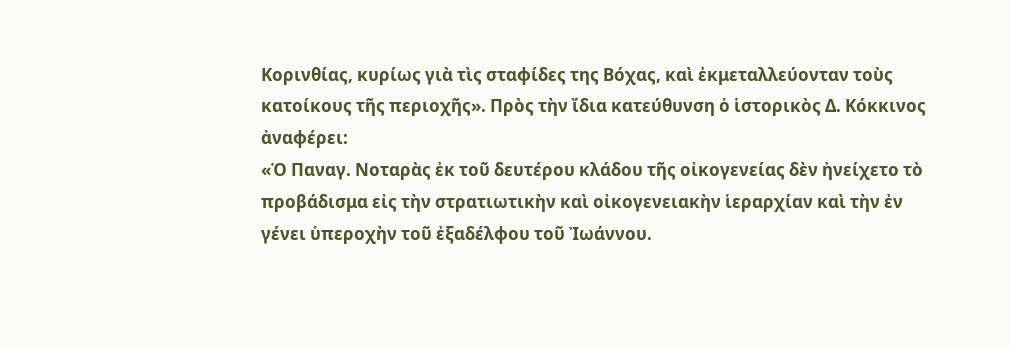Κορινθίας, κυρίως γιὰ τὶς σταφίδες της Βόχας, καὶ ἐκμεταλλεύονταν τοὺς κατοίκους τῆς περιοχῆς». Πρὸς τὴν ἴδια κατεύθυνση ὁ ἱστορικὸς Δ. Κόκκινος ἀναφέρει:
«Ὁ Παναγ. Νοταρὰς ἐκ τοῦ δευτέρου κλάδου τῆς οἰκογενείας δὲν ἠνείχετο τὸ προβάδισμα εἰς τὴν στρατιωτικὴν καὶ οἰκογενειακὴν ἱεραρχίαν καὶ τὴν ἐν γένει ὑπεροχὴν τοῦ ἐξαδέλφου τοῦ Ἰωάννου.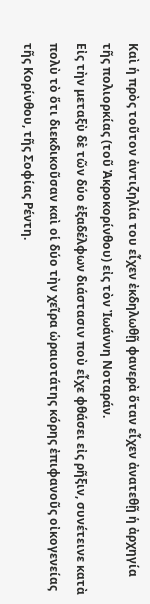Καὶ ἡ πρὸς τοῦτον ἀντιζηλία του εἶχεν ἐκδηλωθῇ φανερὰ ὅταν εἶχεν ἀνατεθῇ ἡ ἀρχηγία τῆς πολιορκίας (τοῦ Ἀκροκορίνθου) εἰς τὸν Ἰωάννη Νοταράν.
Εἰς τὴν μεταξὺ δὲ τῶν δύο ἐξαδέλφων διάστασιν ποὺ εἶχε φθάσει εἰς ρῆξιν, συνέτεινε κατὰ πολὺ τὸ ὅτι διεκδικοῦσαν καὶ οἱ δύο τὴν χεῖρα ὡραιοτάτης κόρης ἐπιφανοῦς οἰκογενείας τῆς Κορίνθου, τῆς Σοφίας Ρέντη.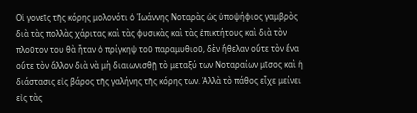Οἱ γονεῖς τῆς κόρης μολονότι ὁ Ἰωάννης Νοταρὰς ὡς ὑποψήφιος γαμβρὸς διὰ τὰς πολλὰς χάριτας καὶ τὰς φυσικὰς καὶ τὰς ἐπικτήτους καὶ διὰ τὸν πλοῦτον του θὰ ἦταν ὁ πρίγκηψ τοῦ παραμυθιοῦ, δὲν ἤθελαν οὔτε τὸν ἕνα οὔτε τὸν ἄλλον διὰ νὰ μὴ διαιωνισθῇ τὸ μεταξύ των Νοταραίων μῖσος καὶ ἡ διάστασις εἰς βάρος τῆς γαλήνης τῆς κόρης των. Ἀλλὰ τὸ πάθος εἶχε μείνει εἰς τὰς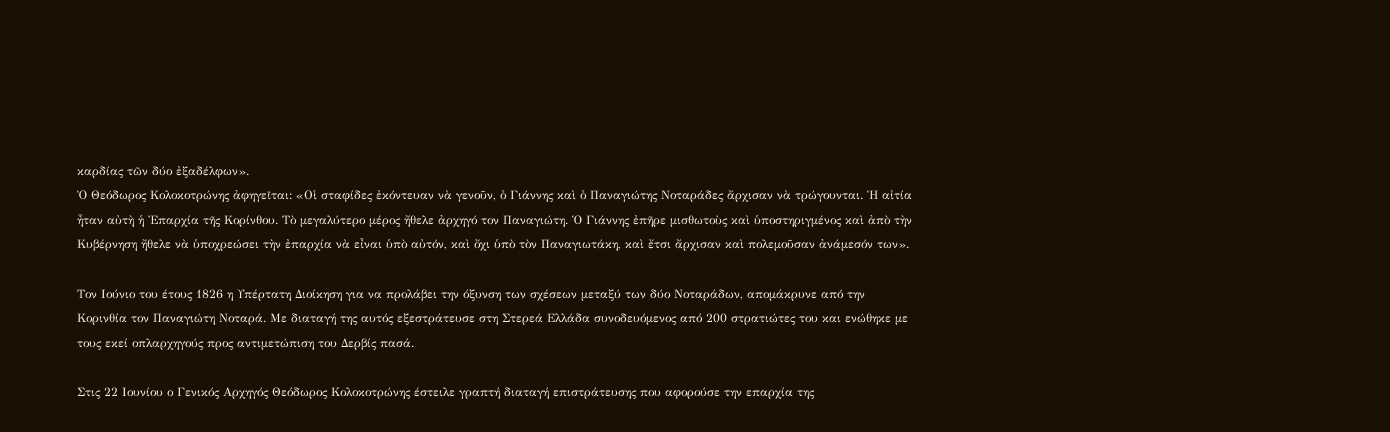καρδίας τῶν δύο ἐξαδέλφων».
Ὁ Θεόδωρος Κολοκοτρώνης ἀφηγεῖται: «Οἱ σταφίδες ἐκόντευαν νὰ γενοῦν, ὁ Γιάννης καὶ ὁ Παναγιώτης Νοταράδες ἄρχισαν νὰ τρώγουνται. Ἡ αἰτία ἦταν αὐτὴ ἡ Ἐπαρχία τῆς Κορίνθου. Τὸ μεγαλύτερο μέρος ἤθελε ἀρχηγό τον Παναγιώτη. Ὁ Γιάννης ἐπῆρε μισθωτοὺς καὶ ὑποστηριγμένος καὶ ἀπὸ τὴν Κυβέρνηση ἤθελε νὰ ὑποχρεώσει τὴν ἐπαρχία νὰ εἶναι ὑπὸ αὐτόν, καὶ ὄχι ὑπὸ τὸν Παναγιωτάκη, καὶ ἔτσι ἄρχισαν καὶ πολεμοῦσαν ἀνάμεσόν των».

Τον Ιούνιο του έτους 1826 η Υπέρτατη Διοίκηση για να προλάβει την όξυνση των σχέσεων μεταξύ των δύο Νοταράδων, απομάκρυνε από την Κορινθία τον Παναγιώτη Νοταρά. Με διαταγή της αυτός εξεστράτευσε στη Στερεά Ελλάδα συνοδευόμενος από 200 στρατιώτες του και ενώθηκε με τους εκεί οπλαρχηγούς προς αντιμετώπιση του Δερβίς πασά.

Στις 22 Ιουνίου ο Γενικός Αρχηγός Θεόδωρος Κολοκοτρώνης έστειλε γραπτή διαταγή επιστράτευσης που αφορούσε την επαρχία της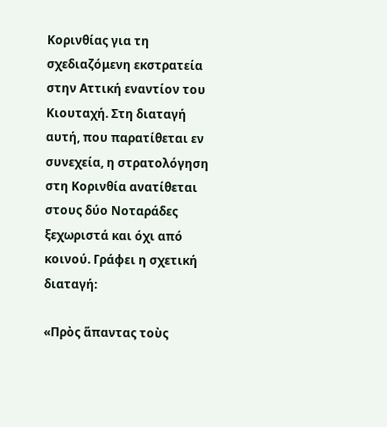Κορινθίας για τη σχεδιαζόμενη εκστρατεία στην Αττική εναντίον του Κιουταχή. Στη διαταγή αυτή, που παρατίθεται εν συνεχεία, η στρατολόγηση στη Κορινθία ανατίθεται στους δύο Νοταράδες ξεχωριστά και όχι από κοινού. Γράφει η σχετική διαταγή:

«Πρὸς ἅπαντας τοὺς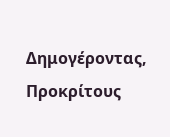Δημογέροντας, Προκρίτους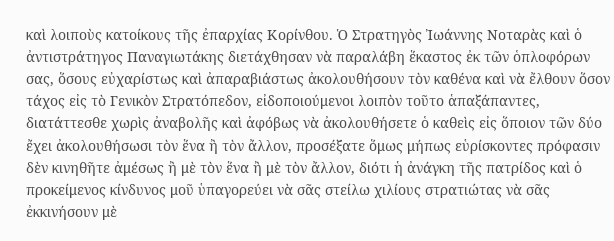καὶ λοιποὺς κατοίκους τῆς ἐπαρχίας Κορίνθου. Ὁ Στρατηγὸς Ἰωάννης Νοταρὰς καὶ ὁ ἀντιστράτηγος Παναγιωτάκης διετάχθησαν νὰ παραλάβη ἕκαστος ἐκ τῶν ὁπλοφόρων σας, ὅσους εὐχαρίστως καὶ ἀπαραβιάστως ἀκολουθήσουν τὸν καθένα καὶ νὰ ἔλθουν ὅσον τάχος εἰς τὸ Γενικὸν Στρατόπεδον, εἰδοποιούμενοι λοιπὸν τοῦτο ἁπαξάπαντες, διατάττεσθε χωρὶς ἀναβολῆς καὶ ἀφόβως νὰ ἀκολουθήσετε ὁ καθεὶς εἰς ὅποιον τῶν δύο ἔχει ἀκολουθήσωσι τὸν ἕνα ἢ τὸν ἄλλον, προσέξατε ὅμως μήπως εὑρίσκοντες πρόφασιν δὲν κινηθῆτε ἀμέσως ἢ μὲ τὸν ἕνα ἢ μὲ τὸν ἄλλον, διότι ἡ ἀνάγκη τῆς πατρίδος καὶ ὁ προκείμενος κίνδυνος μοῦ ὑπαγορεύει νὰ σᾶς στείλω χιλίους στρατιώτας νὰ σᾶς ἐκκινήσουν μὲ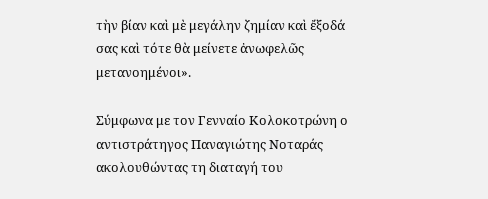τὴν βίαν καὶ μὲ μεγάλην ζημίαν καὶ ἔξοδά σας καὶ τότε θὰ μείνετε ἀνωφελῶς μετανοημένοι».

Σύμφωνα με τον Γενναίο Κολοκοτρώνη ο αντιστράτηγος Παναγιώτης Νοταράς ακολουθώντας τη διαταγή του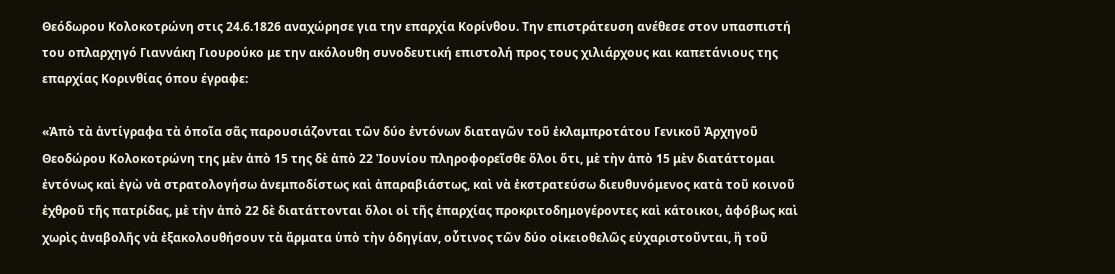Θεόδωρου Κολοκοτρώνη στις 24.6.1826 αναχώρησε για την επαρχία Κορίνθου. Την επιστράτευση ανέθεσε στον υπασπιστή του οπλαρχηγό Γιαννάκη Γιουρούκο με την ακόλουθη συνοδευτική επιστολή προς τους χιλιάρχους και καπετάνιους της επαρχίας Κορινθίας όπου έγραφε:

«Ἀπὸ τὰ ἀντίγραφα τὰ ὁποῖα σᾶς παρουσιάζονται τῶν δύο ἐντόνων διαταγῶν τοῦ ἐκλαμπροτάτου Γενικοῦ Ἀρχηγοῦ Θεοδώρου Κολοκοτρώνη της μὲν ἀπὸ 15 της δὲ ἀπὸ 22 Ἰουνίου πληροφορεῖσθε ὅλοι ὅτι, μὲ τὴν ἀπὸ 15 μὲν διατάττομαι ἐντόνως καὶ ἐγὼ νὰ στρατολογήσω ἀνεμποδίστως καὶ ἀπαραβιάστως, καὶ νὰ ἐκστρατεύσω διευθυνόμενος κατὰ τοῦ κοινοῦ ἐχθροῦ τῆς πατρίδας, μὲ τὴν ἀπὸ 22 δὲ διατάττονται ὅλοι οἱ τῆς ἐπαρχίας προκριτοδημογέροντες καὶ κάτοικοι, ἀφόβως καὶ χωρὶς ἀναβολῆς νὰ ἐξακολουθήσουν τὰ ἅρματα ὑπὸ τὴν ὁδηγίαν, οὗτινος τῶν δύο οἰκειοθελῶς εὐχαριστοῦνται, ἢ τοῦ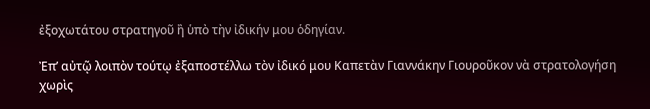ἐξοχωτάτου στρατηγοῦ ἢ ὑπὸ τὴν ἰδικήν μου ὁδηγίαν.

Ἐπ’ αὐτῷ λοιπὸν τούτῳ ἐξαποστέλλω τὸν ἰδικό μου Καπετὰν Γιαννάκην Γιουροῦκον νὰ στρατολογήση χωρὶς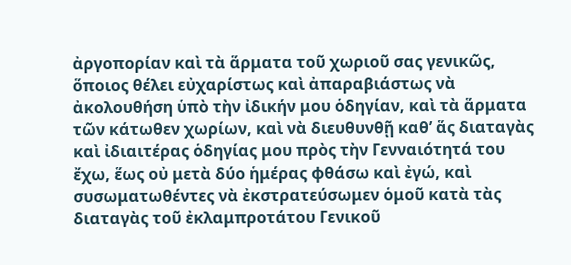ἀργοπορίαν καὶ τὰ ἅρματα τοῦ χωριοῦ σας γενικῶς, ὅποιος θέλει εὐχαρίστως καὶ ἀπαραβιάστως νὰ ἀκολουθήση ὑπὸ τὴν ἰδικήν μου ὁδηγίαν, καὶ τὰ ἅρματα τῶν κάτωθεν χωρίων, καὶ νὰ διευθυνθῇ καθ’ ἅς διαταγὰς καὶ ἰδιαιτέρας ὁδηγίας μου πρὸς τὴν Γενναιότητά του ἔχω, ἕως οὐ μετὰ δύο ἡμέρας φθάσω καὶ ἐγώ, καὶ συσωματωθέντες νὰ ἐκστρατεύσωμεν ὁμοῦ κατὰ τὰς διαταγὰς τοῦ ἐκλαμπροτάτου Γενικοῦ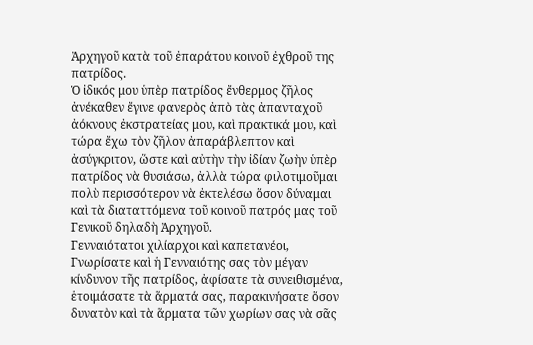Ἀρχηγοῦ κατὰ τοῦ ἐπαράτου κοινοῦ ἐχθροῦ της πατρίδος.
Ὁ ἰδικός μου ὑπὲρ πατρίδος ἔνθερμος ζῆλος ἀνέκαθεν ἔγινε φανερὸς ἀπὸ τὰς ἀπανταχοῦ ἀόκνους ἐκστρατείας μου, καὶ πρακτικά μου, καὶ τώρα ἔχω τὸν ζῆλον ἀπαράβλεπτον καὶ ἀσύγκριτον, ὥστε καὶ αὐτὴν τὴν ἰδίαν ζωὴν ὑπὲρ πατρίδος νὰ θυσιάσω, ἀλλὰ τώρα φιλοτιμοῦμαι πολὺ περισσότερον νὰ ἐκτελέσω ὅσον δύναμαι καὶ τὰ διαταττόμενα τοῦ κοινοῦ πατρός μας τοῦ Γενικοῦ δηλαδὴ Ἀρχηγοῦ.
Γενναιότατοι χιλίαρχοι καὶ καπετανέοι, Γνωρίσατε καὶ ἡ Γενναιότης σας τὸν μέγαν κίνδυνον τῆς πατρίδος, ἀφίσατε τὰ συνειθισμένα, ἑτοιμάσατε τὰ ἅρματά σας, παρακινήσατε ὅσον δυνατὸν καὶ τὰ ἅρματα τῶν χωρίων σας νὰ σᾶς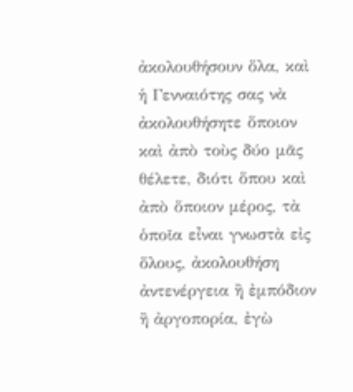ἀκολουθήσουν ὅλα, καὶ ἡ Γενναιότης σας νὰ ἀκολουθήσητε ὅποιον καὶ ἀπὸ τοὺς δύο μᾶς θέλετε, διότι ὅπου καὶ ἀπὸ ὅποιον μέρος, τὰ ὁποῖα εἶναι γνωστὰ εἰς ὅλους, ἀκολουθήση ἀντενέργεια ἢ ἐμπόδιον ἢ ἀργοπορία, ἐγὼ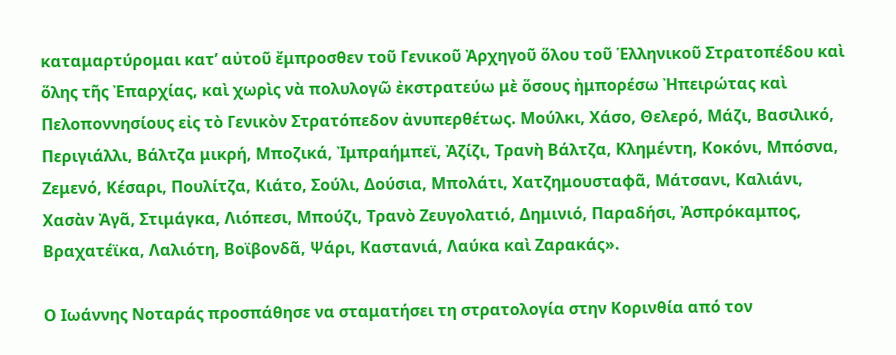καταμαρτύρομαι κατ’ αὐτοῦ ἔμπροσθεν τοῦ Γενικοῦ Ἀρχηγοῦ ὅλου τοῦ Ἑλληνικοῦ Στρατοπέδου καὶ ὅλης τῆς Ἐπαρχίας, καὶ χωρὶς νὰ πολυλογῶ ἐκστρατεύω μὲ ὅσους ἠμπορέσω Ἠπειρώτας καὶ Πελοποννησίους εἰς τὸ Γενικὸν Στρατόπεδον ἀνυπερθέτως. Μούλκι, Χάσο, Θελερό, Μάζι, Βασιλικό, Περιγιάλλι, Βάλτζα μικρή, Μποζικά, Ἰμπραήμπεϊ, Ἀζίζι, Τρανὴ Βάλτζα, Κλημέντη, Κοκόνι, Μπόσνα, Ζεμενό, Κέσαρι, Πουλίτζα, Κιάτο, Σούλι, Δούσια, Μπολάτι, Χατζημουσταφᾶ, Μάτσανι, Καλιάνι, Χασὰν Ἀγᾶ, Στιμάγκα, Λιόπεσι, Μπούζι, Τρανὸ Ζευγολατιό, Δημινιό, Παραδήσι, Ἀσπρόκαμπος, Βραχατέϊκα, Λαλιότη, Βοϊβονδᾶ, Ψάρι, Καστανιά, Λαύκα καὶ Ζαρακάς».

Ο Ιωάννης Νοταράς προσπάθησε να σταματήσει τη στρατολογία στην Κορινθία από τον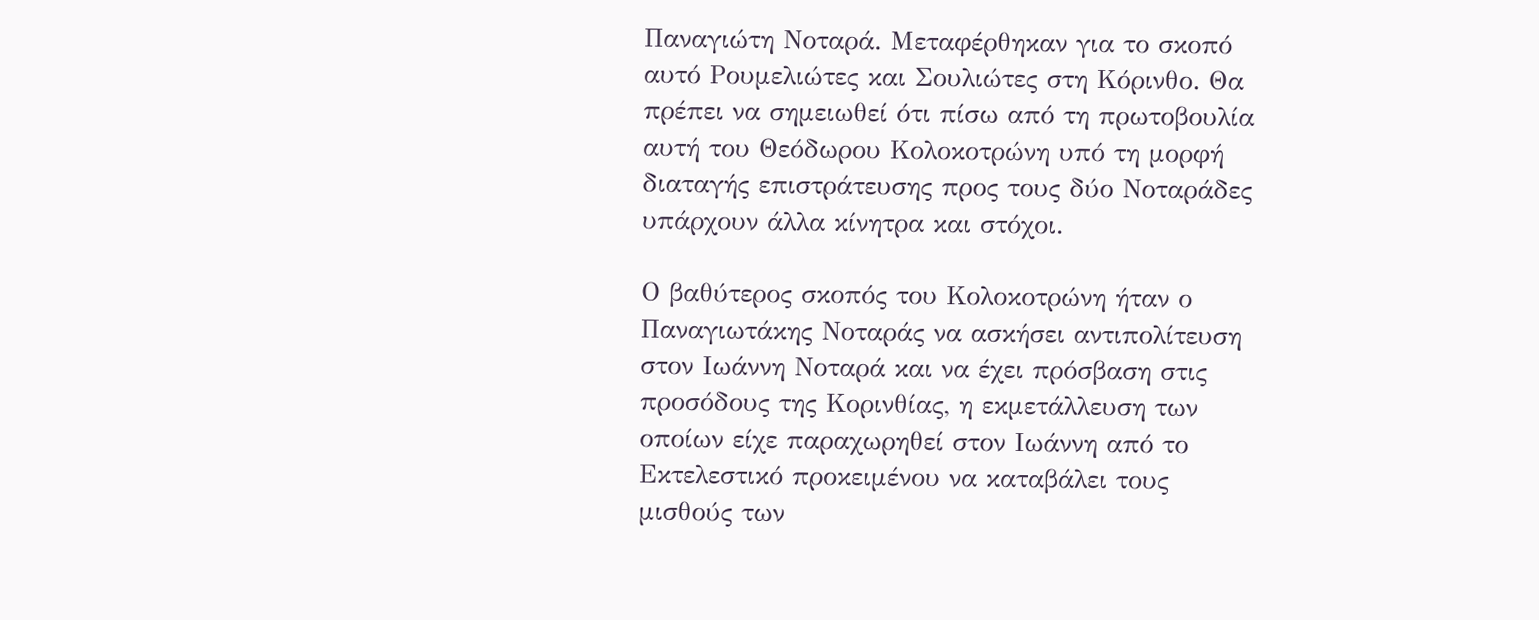Παναγιώτη Νοταρά. Μεταφέρθηκαν για το σκοπό αυτό Ρουμελιώτες και Σουλιώτες στη Κόρινθο. Θα πρέπει να σημειωθεί ότι πίσω από τη πρωτοβουλία αυτή του Θεόδωρου Κολοκοτρώνη υπό τη μορφή διαταγής επιστράτευσης προς τους δύο Νοταράδες υπάρχουν άλλα κίνητρα και στόχοι.

Ο βαθύτερος σκοπός του Κολοκοτρώνη ήταν ο Παναγιωτάκης Νοταράς να ασκήσει αντιπολίτευση στον Ιωάννη Νοταρά και να έχει πρόσβαση στις προσόδους της Κορινθίας, η εκμετάλλευση των οποίων είχε παραχωρηθεί στον Ιωάννη από το Εκτελεστικό προκειμένου να καταβάλει τους μισθούς των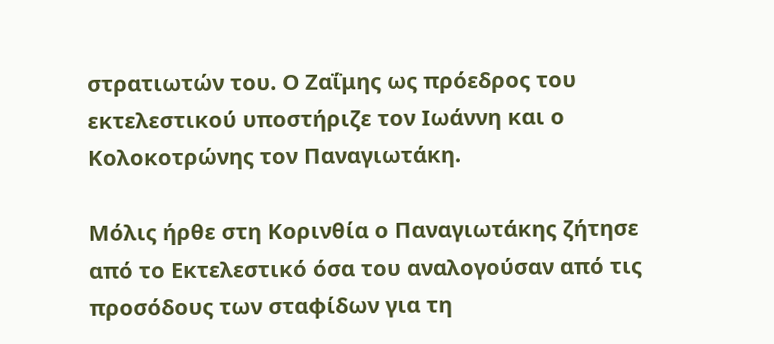στρατιωτών του. Ο Ζαΐμης ως πρόεδρος του εκτελεστικού υποστήριζε τον Ιωάννη και ο Κολοκοτρώνης τον Παναγιωτάκη.

Μόλις ήρθε στη Κορινθία ο Παναγιωτάκης ζήτησε από το Εκτελεστικό όσα του αναλογούσαν από τις προσόδους των σταφίδων για τη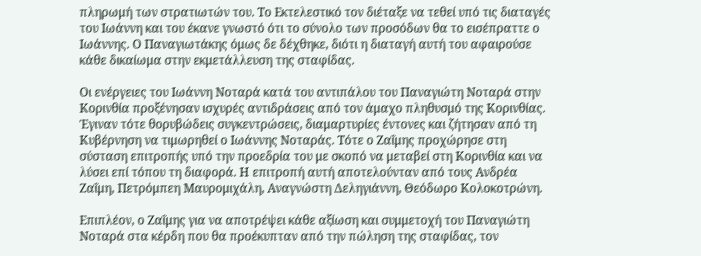πληρωμή των στρατιωτών του. Το Εκτελεστικό τον διέταξε να τεθεί υπό τις διαταγές του Ιωάννη και του έκανε γνωστό ότι το σύνολο των προσόδων θα το εισέπραττε ο Ιωάννης. Ο Παναγιωτάκης όμως δε δέχθηκε, διότι η διαταγή αυτή του αφαιρούσε κάθε δικαίωμα στην εκμετάλλευση της σταφίδας.

Οι ενέργειες του Ιωάννη Νοταρά κατά του αντιπάλου του Παναγιώτη Νοταρά στην Κορινθία προξένησαν ισχυρές αντιδράσεις από τον άμαχο πληθυσμό της Κορινθίας. Έγιναν τότε θορυβώδεις συγκεντρώσεις, διαμαρτυρίες έντονες και ζήτησαν από τη Κυβέρνηση να τιμωρηθεί ο Ιωάννης Νοταράς. Τότε ο Ζαΐμης προχώρησε στη σύσταση επιτροπής υπό την προεδρία του με σκοπό να μεταβεί στη Κορινθία και να λύσει επί τόπου τη διαφορά. Η επιτροπή αυτή αποτελούνταν από τους Ανδρέα Ζαΐμη, Πετρόμπεη Μαυρομιχάλη, Αναγνώστη Δεληγιάννη, Θεόδωρο Κολοκοτρώνη.

Επιπλέον, ο Ζαΐμης για να αποτρέψει κάθε αξίωση και συμμετοχή του Παναγιώτη Νοταρά στα κέρδη που θα προέκυπταν από την πώληση της σταφίδας, τον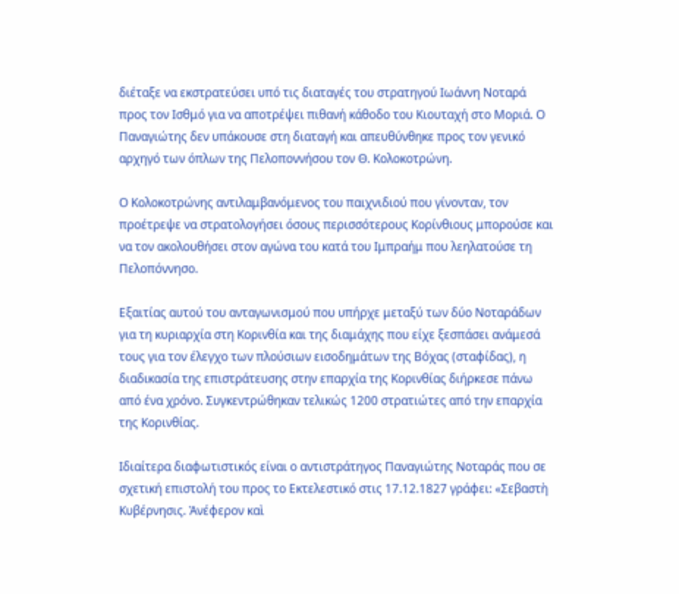διέταξε να εκστρατεύσει υπό τις διαταγές του στρατηγού Ιωάννη Νοταρά προς τον Ισθμό για να αποτρέψει πιθανή κάθοδο του Κιουταχή στο Μοριά. Ο Παναγιώτης δεν υπάκουσε στη διαταγή και απευθύνθηκε προς τον γενικό αρχηγό των όπλων της Πελοποννήσου τον Θ. Κολοκοτρώνη.

Ο Κολοκοτρώνης αντιλαμβανόμενος του παιχνιδιού που γίνονταν, τον προέτρεψε να στρατολογήσει όσους περισσότερους Κορίνθιους μπορούσε και να τον ακολουθήσει στον αγώνα του κατά του Ιμπραήμ που λεηλατούσε τη Πελοπόννησο.

Εξαιτίας αυτού του ανταγωνισμού που υπήρχε μεταξύ των δύο Νοταράδων για τη κυριαρχία στη Κορινθία και της διαμάχης που είχε ξεσπάσει ανάμεσά τους για τον έλεγχο των πλούσιων εισοδημάτων της Βόχας (σταφίδας), η διαδικασία της επιστράτευσης στην επαρχία της Κορινθίας διήρκεσε πάνω από ένα χρόνο. Συγκεντρώθηκαν τελικώς 1200 στρατιώτες από την επαρχία της Κορινθίας.

Ιδιαίτερα διαφωτιστικός είναι ο αντιστράτηγος Παναγιώτης Νοταράς που σε σχετική επιστολή του προς το Εκτελεστικό στις 17.12.1827 γράφει: «Σεβαστὴ Κυβέρνησις. Ἀνέφερον καὶ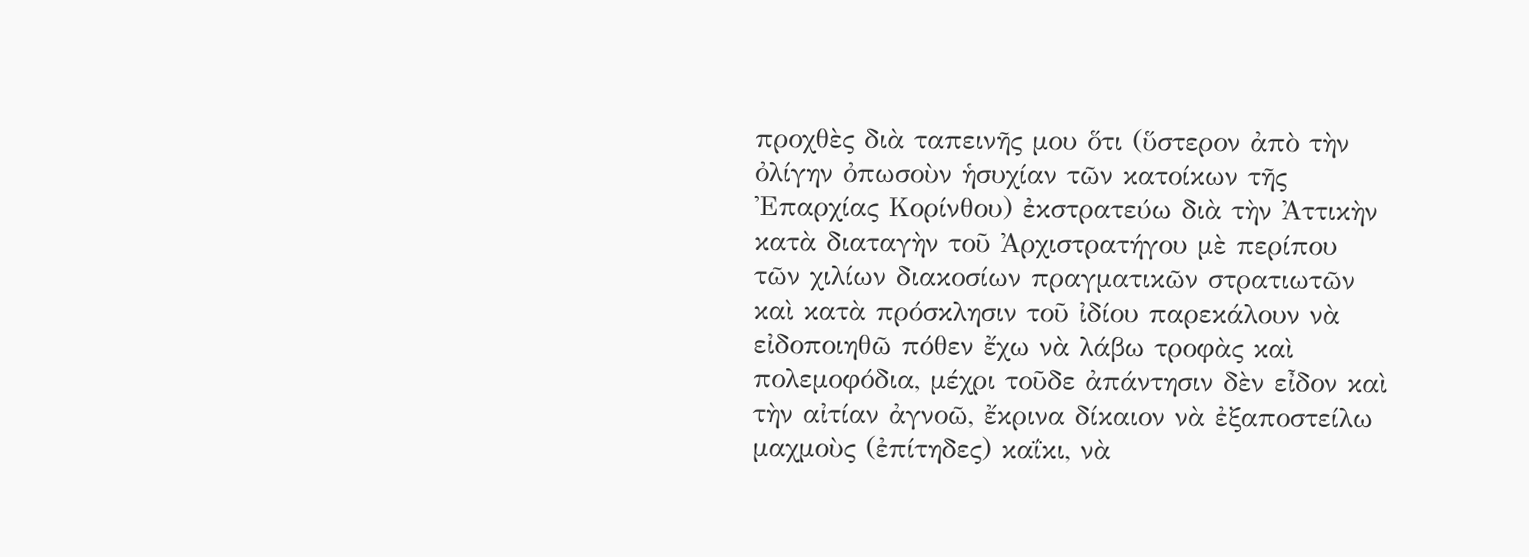προχθὲς διὰ ταπεινῆς μου ὅτι (ὕστερον ἀπὸ τὴν ὀλίγην ὀπωσοὺν ἡσυχίαν τῶν κατοίκων τῆς Ἐπαρχίας Κορίνθου) ἐκστρατεύω διὰ τὴν Ἀττικὴν κατὰ διαταγὴν τοῦ Ἀρχιστρατήγου μὲ περίπου τῶν χιλίων διακοσίων πραγματικῶν στρατιωτῶν καὶ κατὰ πρόσκλησιν τοῦ ἰδίου παρεκάλουν νὰ εἰδοποιηθῶ πόθεν ἔχω νὰ λάβω τροφὰς καὶ πολεμοφόδια, μέχρι τοῦδε ἀπάντησιν δὲν εἶδον καὶ τὴν αἰτίαν ἀγνοῶ, ἔκρινα δίκαιον νὰ ἐξαποστείλω μαχμοὺς (ἐπίτηδες) καΐκι, νὰ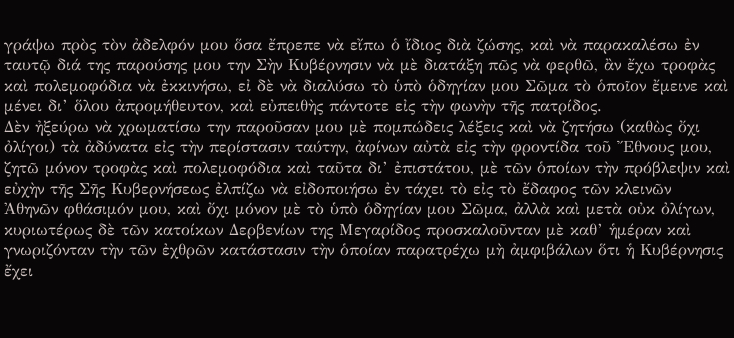γράψω πρὸς τὸν ἀδελφόν μου ὅσα ἔπρεπε νὰ εἴπω ὁ ἴδιος διὰ ζώσης, καὶ νὰ παρακαλέσω ἐν ταυτῷ διά της παρούσης μου την Σὴν Κυβέρνησιν νὰ μὲ διατάξη πῶς νὰ φερθῶ, ἂν ἔχω τροφὰς καὶ πολεμοφόδια νὰ ἐκκινήσω, εἰ δὲ νὰ διαλύσω τὸ ὑπὸ ὁδηγίαν μου Σῶμα τὸ ὁποῖον ἔμεινε καὶ μένει δι’ ὅλου ἀπρομήθευτον, καὶ εὐπειθὴς πάντοτε εἰς τὴν φωνὴν τῆς πατρίδος.
Δὲν ἠξεύρω νὰ χρωματίσω την παροῦσαν μου μὲ πομπώδεις λέξεις καὶ νὰ ζητήσω (καθὼς ὄχι ὀλίγοι) τὰ ἀδύνατα εἰς τὴν περίστασιν ταύτην, ἀφίνων αὐτὰ εἰς τὴν φροντίδα τοῦ Ἔθνους μου, ζητῶ μόνον τροφὰς καὶ πολεμοφόδια καὶ ταῦτα δι’ ἐπιστάτου, μὲ τῶν ὁποίων τὴν πρόβλεψιν καὶ εὐχὴν τῆς Σῆς Κυβερνήσεως ἐλπίζω νὰ εἰδοποιήσω ἐν τάχει τὸ εἰς τὸ ἔδαφος τῶν κλεινῶν Ἀθηνῶν φθάσιμόν μου, καὶ ὄχι μόνον μὲ τὸ ὑπὸ ὁδηγίαν μου Σῶμα, ἀλλὰ καὶ μετὰ οὐκ ὀλίγων, κυριωτέρως δὲ τῶν κατοίκων Δερβενίων της Μεγαρίδος προσκαλοῦνταν μὲ καθ’ ἡμέραν καὶ γνωριζόνταν τὴν τῶν ἐχθρῶν κατάστασιν τὴν ὁποίαν παρατρέχω μὴ ἀμφιβάλων ὅτι ἡ Κυβέρνησις ἔχει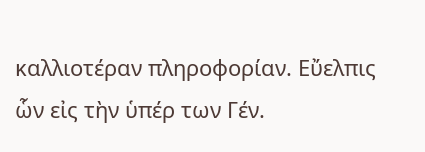καλλιοτέραν πληροφορίαν. Εὔελπις ὧν εἰς τὴν ὑπέρ των Γέν.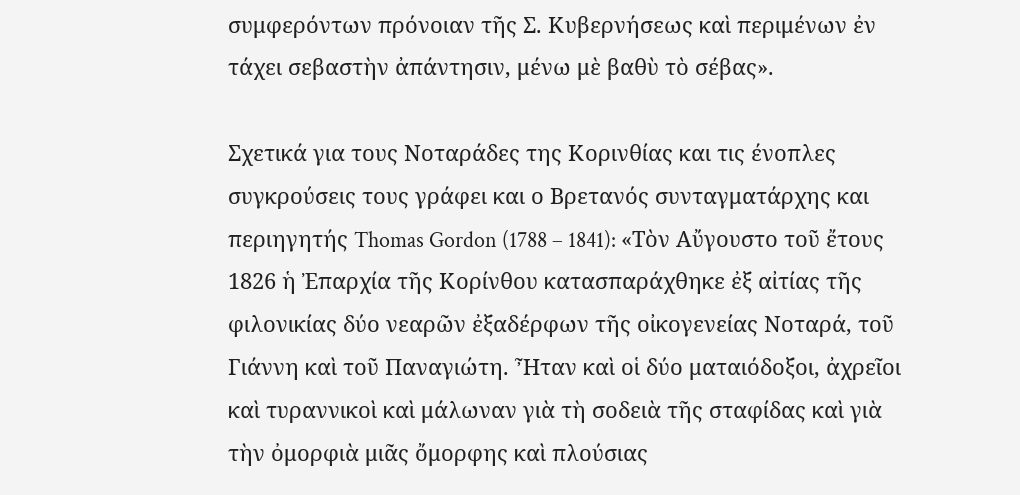συμφερόντων πρόνοιαν τῆς Σ. Κυβερνήσεως καὶ περιμένων ἐν τάχει σεβαστὴν ἀπάντησιν, μένω μὲ βαθὺ τὸ σέβας».

Σχετικά για τους Νοταράδες της Κορινθίας και τις ένοπλες συγκρούσεις τους γράφει και ο Βρετανός συνταγματάρχης και περιηγητής Thomas Gordon (1788 – 1841): «Τὸν Αὔγουστο τοῦ ἔτους 1826 ἡ Ἐπαρχία τῆς Κορίνθου κατασπαράχθηκε ἐξ αἰτίας τῆς φιλονικίας δύο νεαρῶν ἐξαδέρφων τῆς οἰκογενείας Νοταρά, τοῦ Γιάννη καὶ τοῦ Παναγιώτη. Ἦταν καὶ οἱ δύο ματαιόδοξοι, ἀχρεῖοι καὶ τυραννικοὶ καὶ μάλωναν γιὰ τὴ σοδειὰ τῆς σταφίδας καὶ γιὰ τὴν ὀμορφιὰ μιᾶς ὄμορφης καὶ πλούσιας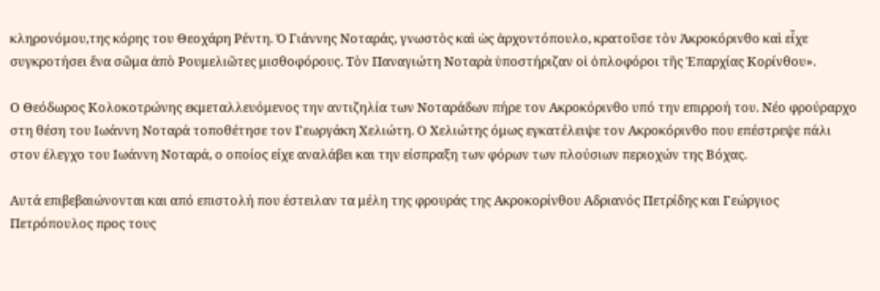κληρονόμου,της κόρης του Θεοχάρη Ρέντη. Ὁ Γιάννης Νοταράς, γνωστὸς καὶ ὡς ἀρχοντόπουλο, κρατοῦσε τὸν Ἀκροκόρινθο καὶ εἶχε συγκροτήσει ἕνα σῶμα ἀπὸ Ρουμελιῶτες μισθοφόρους. Τὸν Παναγιώτη Νοταρὰ ὑποστήριζαν οἱ ὁπλοφόροι τῆς Ἐπαρχίας Κορίνθου».

Ο Θεόδωρος Κολοκοτρώνης εκμεταλλευόμενος την αντιζηλία των Νοταράδων πήρε τον Ακροκόρινθο υπό την επιρροή του. Νέο φρούραρχο στη θέση του Ιωάννη Νοταρά τοποθέτησε τον Γεωργάκη Χελιώτη. Ο Χελιώτης όμως εγκατέλειψε τον Ακροκόρινθο που επέστρεψε πάλι στον έλεγχο του Ιωάννη Νοταρά, ο οποίος είχε αναλάβει και την είσπραξη των φόρων των πλούσιων περιοχών της Βόχας.

Αυτά επιβεβαιώνονται και από επιστολή που έστειλαν τα μέλη της φρουράς της Ακροκορίνθου Αδριανός Πετρίδης και Γεώργιος Πετρόπουλος προς τους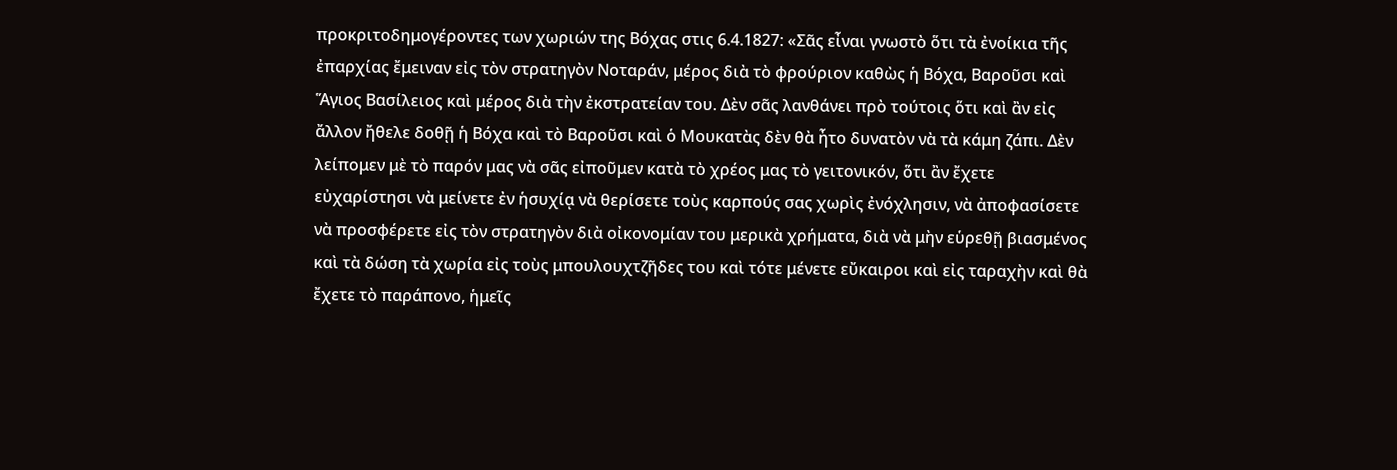προκριτοδημογέροντες των χωριών της Βόχας στις 6.4.1827: «Σᾶς εἶναι γνωστὸ ὅτι τὰ ἐνοίκια τῆς ἐπαρχίας ἔμειναν εἰς τὸν στρατηγὸν Νοταράν, μέρος διὰ τὸ φρούριον καθὼς ἡ Βόχα, Βαροῦσι καὶ Ἅγιος Βασίλειος καὶ μέρος διὰ τὴν ἐκστρατείαν του. Δὲν σᾶς λανθάνει πρὸ τούτοις ὅτι καὶ ἂν εἰς ἄλλον ἤθελε δοθῇ ἡ Βόχα καὶ τὸ Βαροῦσι καὶ ὁ Μουκατὰς δὲν θὰ ἦτο δυνατὸν νὰ τὰ κάμη ζάπι. Δὲν λείπομεν μὲ τὸ παρόν μας νὰ σᾶς εἰποῦμεν κατὰ τὸ χρέος μας τὸ γειτονικόν, ὅτι ἂν ἔχετε εὐχαρίστησι νὰ μείνετε ἐν ἡσυχίᾳ νὰ θερίσετε τοὺς καρπούς σας χωρὶς ἐνόχλησιν, νὰ ἀποφασίσετε νὰ προσφέρετε εἰς τὸν στρατηγὸν διὰ οἰκονομίαν του μερικὰ χρήματα, διὰ νὰ μὴν εὑρεθῇ βιασμένος καὶ τὰ δώση τὰ χωρία εἰς τοὺς μπουλουχτζῆδες του καὶ τότε μένετε εὔκαιροι καὶ εἰς ταραχὴν καὶ θὰ ἔχετε τὸ παράπονο, ἡμεῖς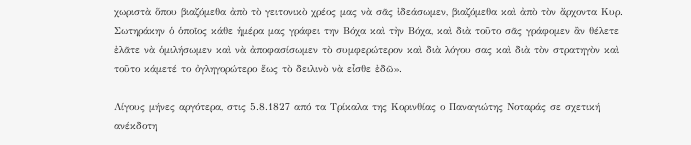χωριστὰ ὅπου βιαζόμεθα ἀπὸ τὸ γειτονικὸ χρέος μας νὰ σᾶς ἰδεάσωμεν, βιαζόμεθα καὶ ἀπὸ τὸν ἄρχοντα Κυρ. Σωτηράκην ὁ ὁποῖος κάθε ἡμέρα μας γράφει την Βόχα καὶ τὴν Βόχα, καὶ διὰ τοῦτο σᾶς γράφομεν ἂν θέλετε ἐλᾶτε νὰ ὁμιλήσωμεν καὶ νὰ ἀποφασίσωμεν τὸ συμφερώτερον καὶ διὰ λόγου σας καὶ διὰ τὸν στρατηγὸν καὶ τοῦτο κάμετέ το ὀγληγορώτερο ἕως τὸ δειλινὸ νὰ εἶσθε ἐδῶ».

Λίγους μήνες αργότερα, στις 5.8.1827 από τα Τρίκαλα της Κορινθίας ο Παναγιώτης Νοταράς σε σχετική ανέκδοτη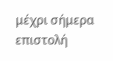μέχρι σήμερα επιστολή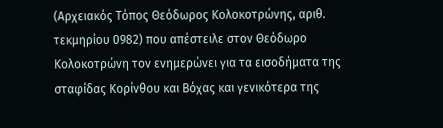(Αρχειακός Τόπος Θεόδωρος Κολοκοτρώνης, αριθ. τεκμηρίου 0982) που απέστειλε στον Θεόδωρο Κολοκοτρώνη τον ενημερώνει για τα εισοδήματα της σταφίδας Κορίνθου και Βόχας και γενικότερα της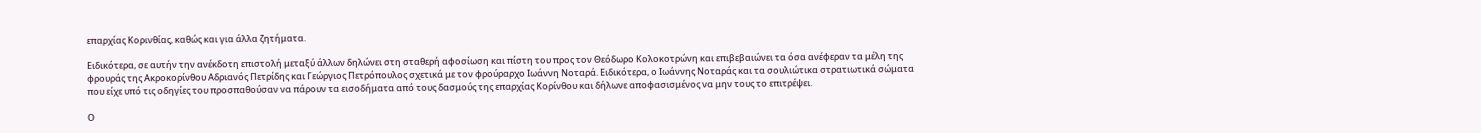επαρχίας Κορινθίας, καθώς και για άλλα ζητήματα.

Ειδικότερα, σε αυτήν την ανέκδοτη επιστολή μεταξύ άλλων δηλώνει στη σταθερή αφοσίωση και πίστη του προς τον Θεόδωρο Κολοκοτρώνη και επιβεβαιώνει τα όσα ανέφεραν τα μέλη της φρουράς της Ακροκορίνθου Αδριανός Πετρίδης και Γεώργιος Πετρόπουλος σχετικά με τον φρούραρχο Ιωάννη Νοταρά. Ειδικότερα, ο Ιωάννης Νοταράς και τα σουλιώτικα στρατιωτικά σώματα που είχε υπό τις οδηγίες του προσπαθούσαν να πάρουν τα εισοδήματα από τους δασμούς της επαρχίας Κορίνθου και δήλωνε αποφασισμένος να μην τους το επιτρέψει.

Ο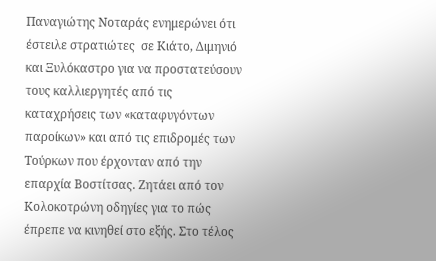Παναγιώτης Νοταράς ενημερώνει ότι έστειλε στρατιώτες  σε Κιάτο, Διμηνιό και Ξυλόκαστρο για να προστατεύσουν τους καλλιεργητές από τις καταχρήσεις των «καταφυγόντων παροίκων» και από τις επιδρομές των Τούρκων που έρχονταν από την επαρχία Βοστίτσας. Ζητάει από τον Κολοκοτρώνη οδηγίες για το πώς έπρεπε να κινηθεί στο εξής. Στο τέλος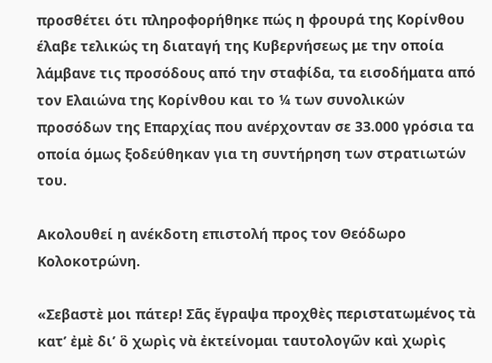προσθέτει ότι πληροφορήθηκε πώς η φρουρά της Κορίνθου έλαβε τελικώς τη διαταγή της Κυβερνήσεως με την οποία λάμβανε τις προσόδους από την σταφίδα, τα εισοδήματα από τον Ελαιώνα της Κορίνθου και το ¼ των συνολικών προσόδων της Επαρχίας που ανέρχονταν σε 33.000 γρόσια τα οποία όμως ξοδεύθηκαν για τη συντήρηση των στρατιωτών του.

Ακολουθεί η ανέκδοτη επιστολή προς τον Θεόδωρο Κολοκοτρώνη.

«Σεβαστὲ μοι πάτερ! Σᾶς ἔγραψα προχθὲς περιστατωμένος τὰ κατ’ ἐμὲ δι’ ὃ χωρὶς νὰ ἐκτείνομαι ταυτολογῶν καὶ χωρὶς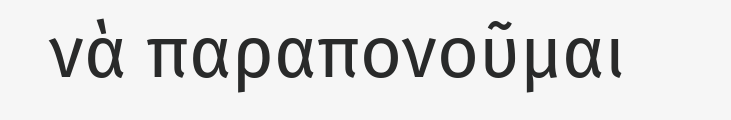νὰ παραπονοῦμαι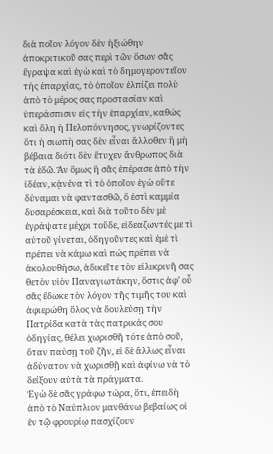διὰ ποῖον λόγον δὲν ἠξιώθην ἀποκριτικοῦ σας περὶ τῶν ὅσων σᾶς ἔγραψα καὶ ἐγὼ καὶ τὸ δημογεροντεῖον τής ἐπαρχίας, τὸ ὁποῖον ἐλπίζει πολὺ ἀπὸ τὸ μέρος σας προστασίαν καὶ ὑπεράσπισιν εἰς τὴν ἐπαρχίαν, καθώς καὶ ὅλη ἡ Πελοπόννησος, γνωρίζοντες ὅτι ἡ σιωπὴ σας δὲν εἶναι ἄλλοθεν ἢ μὴ βέβαια διότι δὲν ἔτυχεν ἄνθρωπος διὰ τὰ ἐδῶ. Ἂν ὅμως ἢ σᾶς ἐπέρασε ἀπὸ τὴν ἰδέαν, κᾀνένα τὶ τὸ ὁποῖον ἐγὼ οὔτε δύναμαι νὰ φαντασθῶ, ὅ ἐστὶ καμμία δυσαρέσκεια, καὶ διὰ τοῦτο δὲν μὲ ἐγράψατε μέχρι τοὔδε, εἰδεαζωντές με τὶ αὐτοῦ γίνεται, ὁδηγοῦντες καὶ ἐμὲ τὶ πρέπει νὰ κάμω καὶ πώς πρέπει νὰ ἀκολουθήσω, ἀδικεῖτε τὸν εἰλικρινῆ σας θετὸν υἱὸν Παναγιωτάκην, ὅστις ἀφ’ οὗ σᾶς ἔδωκε τὸν λόγον τῆς τιμῆς του καὶ ἀφιερώθη ὅλος νὰ δουλεύσῃ τὴν Πατρίδα κατὰ τὰς πατρικάς σου ὁδηγίας, θέλει χωρισθῆ τότε ἀπὸ σοῦ, ὅταν παύσῃ τοῦ ζῆν, εἰ δὲ ἄλλως εἶναι ἀδύνατον νὰ χωρισθῇ καὶ ἀφίνω νὰ τὸ δείξουν αὐτὰ τὰ πράγματα.
Ἐγὼ δὲ σᾶς γράφω τώρα, ὅτι, ἐπειδὴ ἀπὸ τὸ Ναύπλιον μανθάνω βεβαίως οἱ ἐν τῷ φρουρίῳ πασχίζουν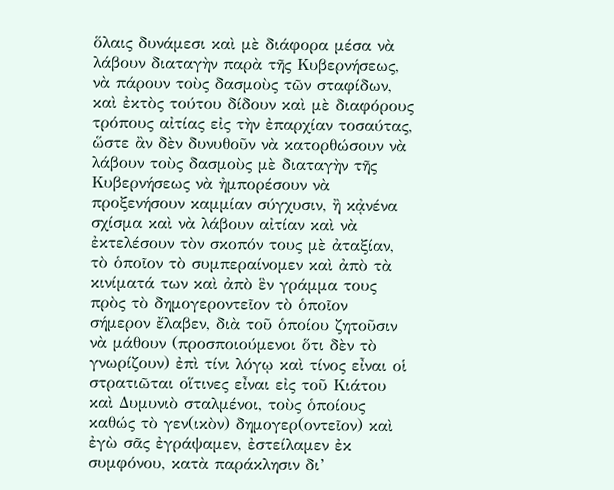ὅλαις δυνάμεσι καὶ μὲ διάφορα μέσα νὰ λάβουν διαταγὴν παρὰ τῆς Κυβερνήσεως, νὰ πάρουν τοὺς δασμοὺς τῶν σταφίδων, καὶ ἐκτὸς τούτου δίδουν καὶ μὲ διαφόρους τρόπους αἰτίας εἰς τὴν ἐπαρχίαν τοσαύτας, ὥστε ἂν δὲν δυνυθοῦν νὰ κατορθώσουν νὰ λάβουν τοὺς δασμοὺς μὲ διαταγὴν τῆς Κυβερνήσεως νὰ ἠμπορέσουν νὰ προξενήσουν καμμίαν σύγχυσιν, ἢ κᾀνένα σχίσμα καὶ νὰ λάβουν αἰτίαν καὶ νὰ ἐκτελέσουν τὸν σκοπόν τους μὲ ἀταξίαν, τὸ ὁποῖον τὸ συμπεραίνομεν καὶ ἀπὸ τὰ κινίματά των καὶ ἀπὸ ἓν γράμμα τους πρὸς τὸ δημογεροντεῖον τὸ ὁποῖον σήμερον ἔλαβεν, διὰ τοῦ ὁποίου ζητοῦσιν νὰ μάθουν (προσποιούμενοι ὅτι δὲν τὸ γνωρίζουν) ἐπὶ τίνι λόγῳ καὶ τίνος εἶναι οἱ στρατιῶται οἵτινες εἶναι εἰς τοῦ Κιάτου καὶ Δυμυνιὸ σταλμένοι, τοὺς ὁποίους καθώς τὸ γεν(ικὸν) δημογερ(οντεῖον) καὶ ἐγὼ σᾶς ἐγράψαμεν, ἐστείλαμεν ἐκ συμφόνου, κατὰ παράκλησιν δι’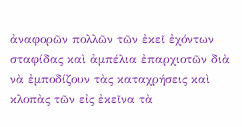ἀναφορῶν πολλῶν τῶν ἐκεῖ ἐχόντων σταφίδας καὶ ἀμπέλια ἐπαρχιοτῶν διὰ νὰ ἐμποδίζουν τὰς καταχρήσεις καὶ κλοπὰς τῶν εἰς ἐκεῖνα τὰ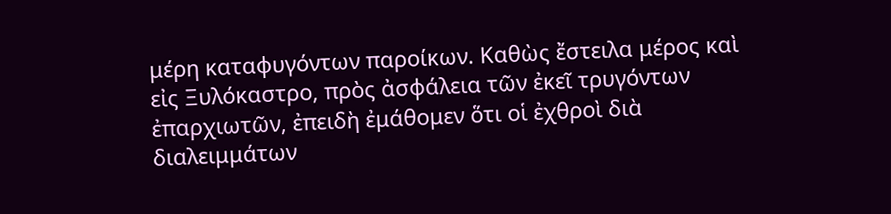μέρη καταφυγόντων παροίκων. Καθὼς ἔστειλα μέρος καὶ εἰς Ξυλόκαστρο, πρὸς ἀσφάλεια τῶν ἐκεῖ τρυγόντων ἐπαρχιωτῶν, ἐπειδὴ ἐμάθομεν ὅτι οἱ ἐχθροὶ διὰ διαλειμμάτων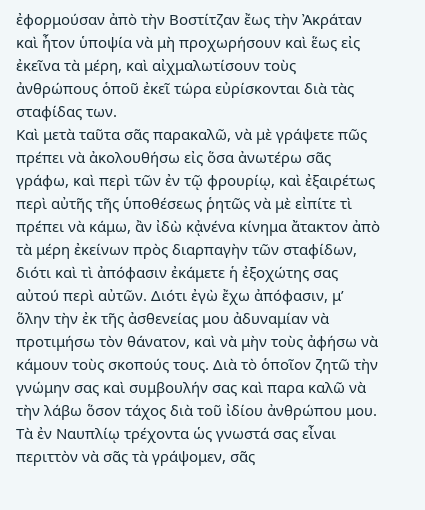ἐφορμούσαν ἀπὸ τὴν Βοστίτζαν ἔως τὴν Ἀκράταν καὶ ἦτον ὑποψία νὰ μὴ προχωρήσουν καὶ ἕως εἰς ἐκεῖνα τὰ μέρη, καὶ αἰχμαλωτίσουν τοὺς ἀνθρώπους ὁποῦ ἐκεῖ τώρα εὐρίσκονται διὰ τὰς σταφίδας των.
Καὶ μετὰ ταῦτα σᾶς παρακαλῶ, νὰ μὲ γράψετε πῶς πρέπει νὰ ἀκολουθήσω εἰς ὅσα ἀνωτέρω σᾶς γράφω, καὶ περὶ τῶν ἐν τῷ φρουρίῳ, καὶ ἐξαιρέτως περὶ αὐτῆς τῆς ὑποθέσεως ῥητῶς νὰ μὲ εἰπίτε τὶ πρέπει νὰ κάμω, ἂν ἰδὼ κᾀνένα κίνημα ἄτακτον ἀπὸ τὰ μέρη ἐκείνων πρὸς διαρπαγὴν τῶν σταφίδων, διότι καὶ τὶ ἀπόφασιν ἐκάμετε ἡ ἐξοχώτης σας αὐτού περὶ αὐτῶν. Διότι ἐγὼ ἔχω ἀπόφασιν, μ’ ὅλην τὴν ἐκ τῆς ἀσθενείας μου ἀδυναμίαν νὰ προτιμήσω τὸν θάνατον, καὶ νὰ μὴν τοὺς ἀφήσω νὰ κάμουν τοὺς σκοπούς τους. Διὰ τὸ ὁποῖον ζητῶ τὴν γνώμην σας καὶ συμβουλήν σας καὶ παρα καλῶ νὰ τὴν λάβω ὅσον τάχος διὰ τοῦ ἰδίου ἀνθρώπου μου.
Τὰ ἐν Ναυπλίῳ τρέχοντα ὡς γνωστά σας εἶναι περιττὸν νὰ σᾶς τὰ γράψομεν, σᾶς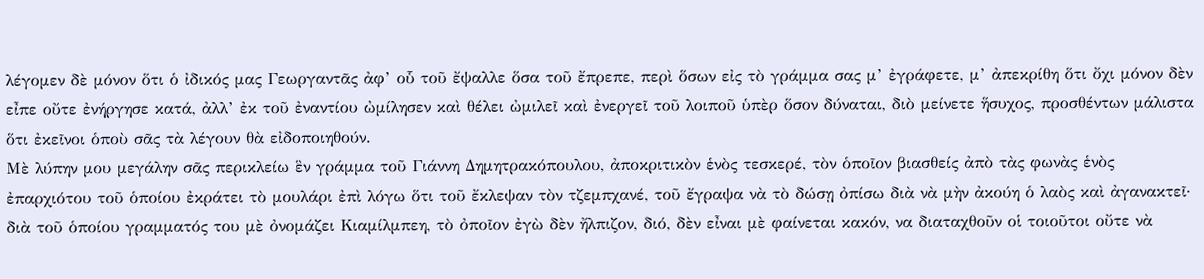λέγομεν δὲ μόνον ὅτι ὁ ἰδικός μας Γεωργαντᾶς ἀφ’ οὗ τοῦ ἔψαλλε ὅσα τοῦ ἔπρεπε, περὶ ὅσων εἰς τὸ γράμμα σας μ’ ἐγράφετε, μ’ ἀπεκρίθη ὅτι ὄχι μόνον δὲν εἶπε οὔτε ἐνήργησε κατά, ἀλλ’ ἐκ τοῦ ἐναντίου ὠμίλησεν καὶ θέλει ὠμιλεῖ καὶ ἐνεργεῖ τοῦ λοιποῦ ὑπὲρ ὅσον δύναται, διὸ μείνετε ἥσυχος, προσθέντων μάλιστα ὅτι ἐκεῖνοι ὁποὺ σᾶς τὰ λέγουν θὰ εἰδοποιηθούν.
Μὲ λύπην μου μεγάλην σᾶς περικλείω ἓν γράμμα τοῦ Γιάννη Δημητρακόπουλου, ἀποκριτικὸν ἑνὸς τεσκερέ, τὸν ὁποῖον βιασθείς ἀπὸ τὰς φωνὰς ἑνὸς ἐπαρχιότου τοῦ ὁποίου ἐκράτει τὸ μουλάρι ἐπὶ λόγω ὅτι τοῦ ἔκλεψαν τὸν τζεμπχανέ, τοῦ ἔγραψα νὰ τὸ δώσῃ ὀπίσω διὰ νὰ μὴν ἀκούη ὁ λαὸς καὶ ἀγανακτεῖ· διὰ τοῦ ὁποίου γραμματός του μὲ ὀνομάζει Κιαμίλμπεη, τὸ ὀποῖον ἐγὼ δὲν ἤλπιζον, διό, δὲν εἶναι μὲ φαίνεται κακόν, να διαταχθοῦν οἱ τοιοῦτοι οὔτε νὰ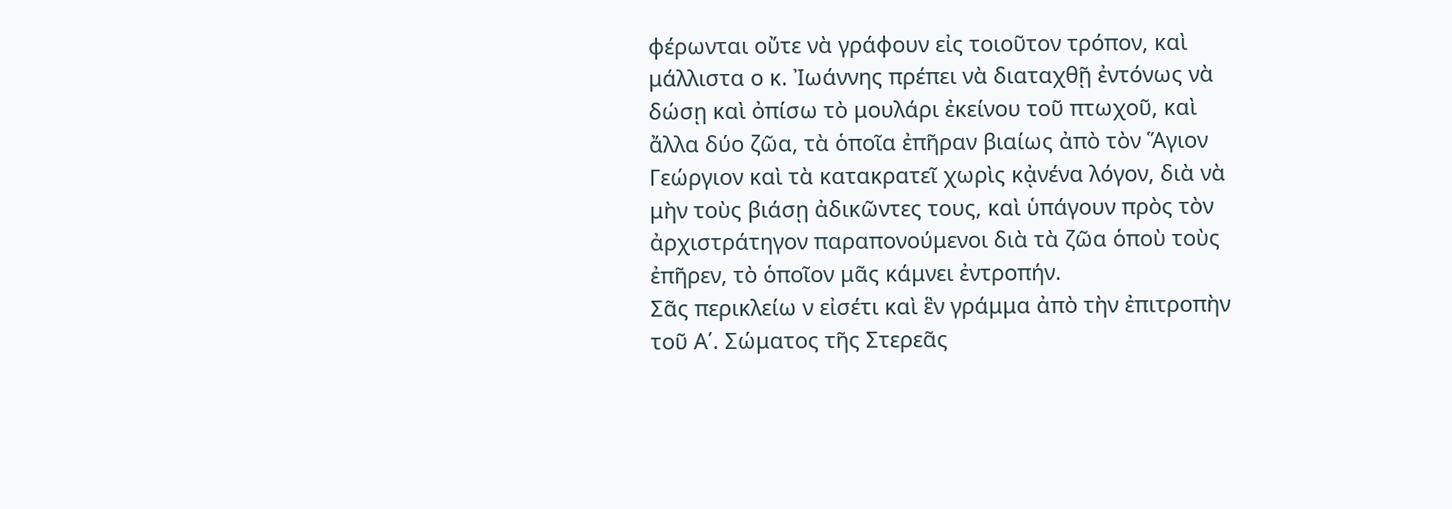φέρωνται οὔτε νὰ γράφουν εἰς τοιοῦτον τρόπον, καὶ μάλλιστα ο κ. Ἰωάννης πρέπει νὰ διαταχθῇ ἐντόνως νὰ δώσῃ καὶ ὀπίσω τὸ μουλάρι ἐκείνου τοῦ πτωχοῦ, καὶ ἄλλα δύο ζῶα, τὰ ὁποῖα ἐπῆραν βιαίως ἀπὸ τὸν Ἅγιον Γεώργιον καὶ τὰ κατακρατεῖ χωρὶς κᾀνένα λόγον, διὰ νὰ μὴν τοὺς βιάσῃ ἀδικῶντες τους, καὶ ὑπάγουν πρὸς τὸν ἀρχιστράτηγον παραπονούμενοι διὰ τὰ ζῶα ὁποὺ τοὺς ἐπῆρεν, τὸ ὁποῖον μᾶς κάμνει ἐντροπήν.
Σᾶς περικλείω ν εἰσέτι καὶ ἓν γράμμα ἀπὸ τὴν ἐπιτροπὴν τοῦ Α΄. Σώματος τῆς Στερεᾶς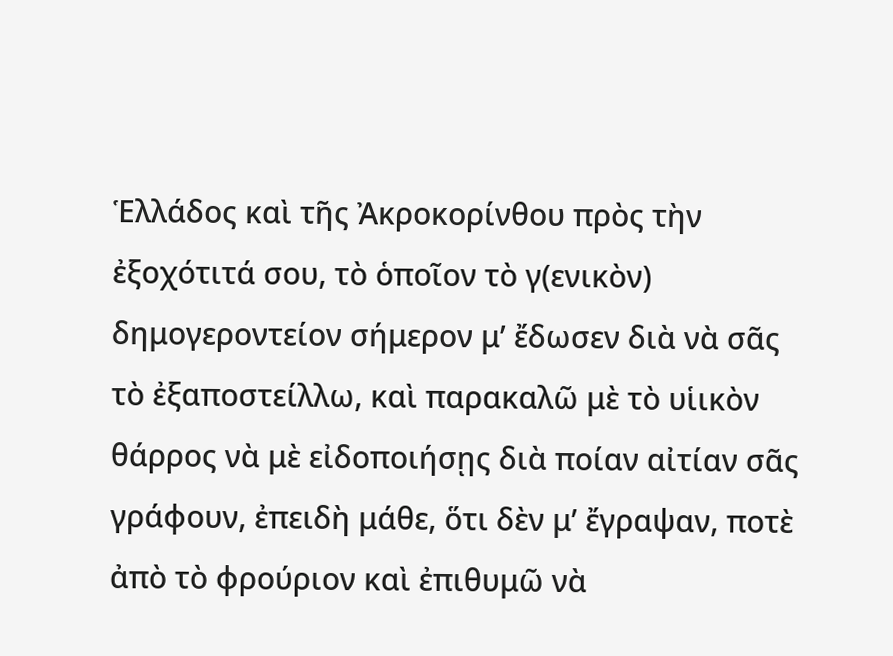Ἑλλάδος καὶ τῆς Ἀκροκορίνθου πρὸς τὴν ἐξοχότιτά σου, τὸ ὁποῖον τὸ γ(ενικὸν) δημογεροντείον σήμερον μ’ ἔδωσεν διὰ νὰ σᾶς τὸ ἐξαποστείλλω, καὶ παρακαλῶ μὲ τὸ υἱικὸν θάρρος νὰ μὲ εἰδοποιήσῃς διὰ ποίαν αἰτίαν σᾶς γράφουν, ἐπειδὴ μάθε, ὅτι δὲν μ’ ἔγραψαν, ποτὲ ἀπὸ τὸ φρούριον καὶ ἐπιθυμῶ νὰ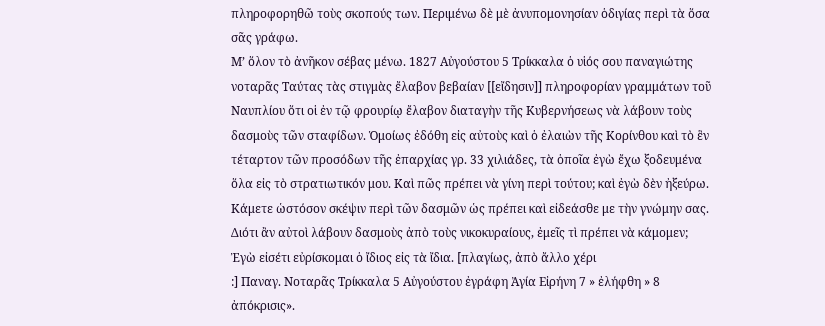πληροφορηθῶ τοὺς σκοπούς των. Περιμένω δὲ μὲ ἀνυπομονησίαν ὁδιγίας περὶ τὰ ὅσα σᾶς γράφω.
Μ’ ὅλον τὸ ἀνῆκον σέβας μένω. 1827 Αὐγούστου 5 Τρίκκαλα ὁ υἱός σου παναγιώτης νοταρᾶς Ταύτας τὰς στιγμὰς ἔλαβον βεβαίαν [[εἴδησιν]] πληροφορίαν γραμμάτων τοῦ Ναυπλίου ὅτι οἱ ἐν τῷ φρουρίῳ ἔλαβον διαταγὴν τῆς Κυβερνήσεως νὰ λάβουν τοὺς δασμοὺς τῶν σταφίδων. Ὁμοίως ἐδόθη εἰς αὐτοὺς καὶ ὁ ἐλαιὼν τῆς Κορίνθου καὶ τὸ ἓν τέταρτον τῶν προσόδων τῆς ἐπαρχίας γρ. 33 χιλιάδες, τὰ ὁποῖα ἐγὼ ἔχω ξοδευμένα ὅλα εἰς τὸ στρατιωτικόν μου. Καὶ πῶς πρέπει νὰ γίνη περὶ τούτου; καὶ ἐγὼ δὲν ἠξεύρω.
Κάμετε ὡστόσον σκέψιν περὶ τῶν δασμῶν ὡς πρέπει καὶ εἰδεάσθε με τὴν γνώμην σας. Διότι ἂν αὐτοὶ λάβουν δασμοὺς ἀπὸ τοὺς νικοκυραίους, ἐμεῖς τὶ πρέπει νὰ κάμομεν; Ἐγὼ εἰσέτι εὐρίσκομαι ὁ ἴδιος εἰς τὰ ἴδια. [πλαγίως, ἀπὸ ἄλλο χέρι
:] Παναγ. Νοταρᾶς Τρίκκαλα 5 Αὐγούστου ἐγράφη Ἀγία Εἰρήνη 7 » ἐλήφθη » 8 ἀπόκρισις».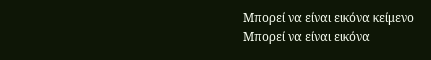Μπορεί να είναι εικόνα κείμενο
Μπορεί να είναι εικόνα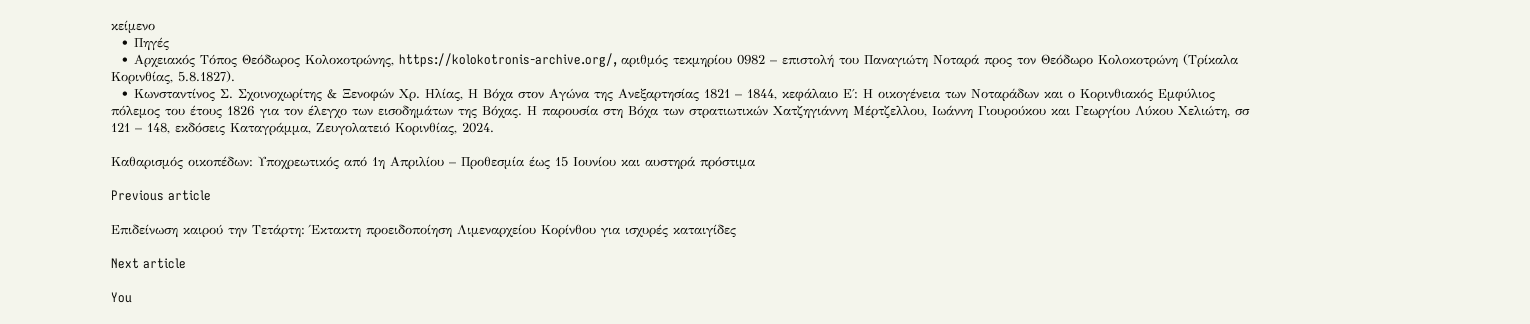κείμενο
  • Πηγές
  • Αρχειακός Τόπος Θεόδωρος Κολοκοτρώνης, https://kolokotronis-archive.org/, αριθμός τεκμηρίου 0982 – επιστολή του Παναγιώτη Νοταρά προς τον Θεόδωρο Κολοκοτρώνη (Τρίκαλα Κορινθίας, 5.8.1827).
  • Κωνσταντίνος Σ. Σχοινοχωρίτης & Ξενοφών Χρ. Ηλίας, Η Βόχα στον Αγώνα της Ανεξαρτησίας 1821 – 1844, κεφάλαιο Ε΄: Η οικογένεια των Νοταράδων και ο Κορινθιακός Εμφύλιος πόλεμος του έτους 1826 για τον έλεγχο των εισοδημάτων της Βόχας. Η παρουσία στη Βόχα των στρατιωτικών Χατζηγιάννη Μέρτζελλου, Ιωάννη Γιουρούκου και Γεωργίου Λύκου Χελιώτη, σσ 121 – 148, εκδόσεις Καταγράμμα, Ζευγολατειό Κορινθίας, 2024.

Καθαρισμός οικοπέδων: Υποχρεωτικός από 1η Απριλίου – Προθεσμία έως 15 Ιουνίου και αυστηρά πρόστιμα

Previous article

Επιδείνωση καιρού την Τετάρτη: Έκτακτη προειδοποίηση Λιμεναρχείου Κορίνθου για ισχυρές καταιγίδες

Next article

You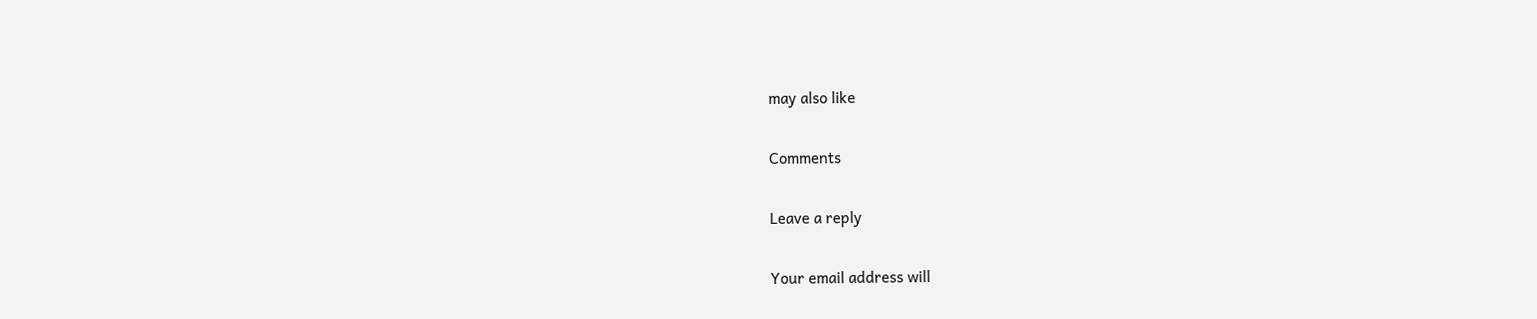may also like

Comments

Leave a reply

Your email address will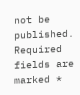not be published. Required fields are marked *